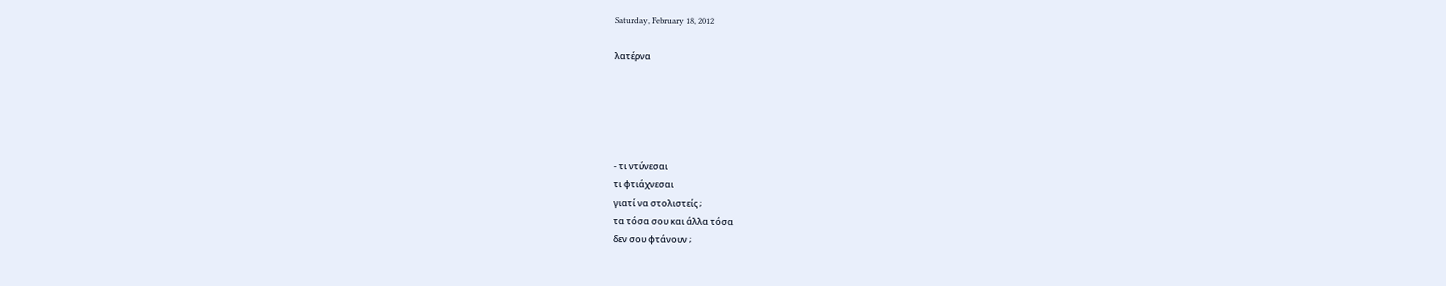Saturday, February 18, 2012

λατέρνα





- τι ντύνεσαι
τι φτιάχνεσαι
γιατί να στολιστείς ;
τα τόσα σου και άλλα τόσα
δεν σου φτάνουν ;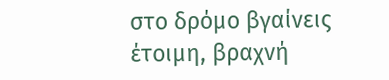στο δρόμο βγαίνεις
έτοιμη, βραχνή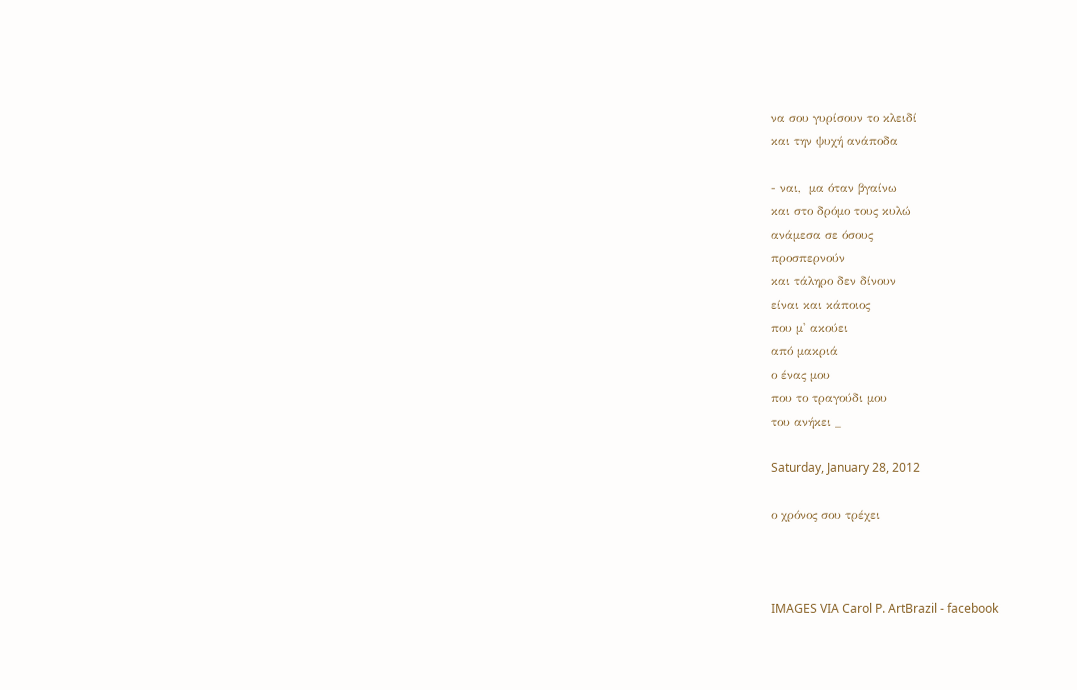να σου γυρίσουν το κλειδί
και την ψυχή ανάποδα

- ναι,  μα όταν βγαίνω
και στο δρόμο τους κυλώ
ανάμεσα σε όσους
προσπερνούν
και τάληρο δεν δίνουν
είναι και κάποιος
που μ' ακούει
από μακριά
ο ένας μου
που το τραγούδι μου
του ανήκει _

Saturday, January 28, 2012

ο χρόνος σου τρέχει



IMAGES VIA Carol P. ArtBrazil - facebook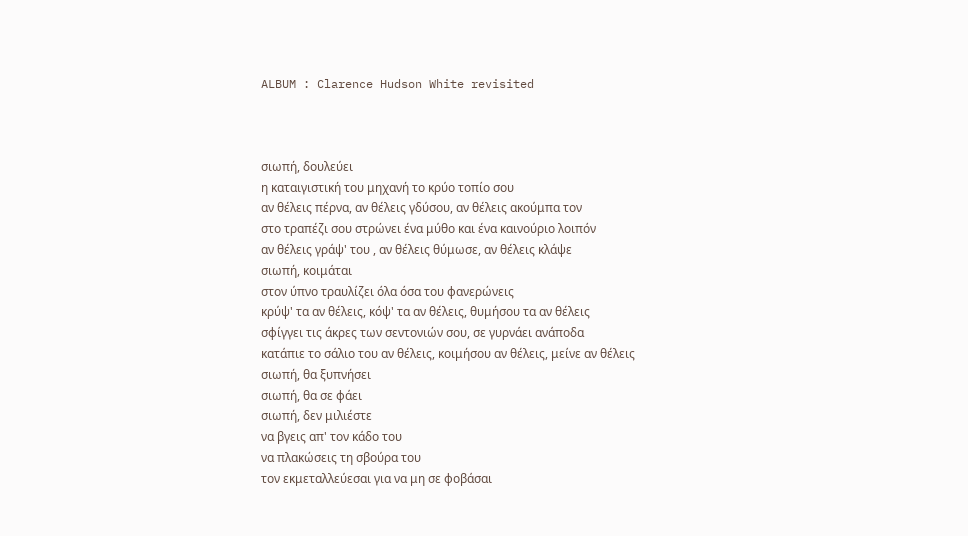ALBUM : Clarence Hudson White revisited



σιωπή, δουλεύει
η καταιγιστική του μηχανή το κρύο τοπίο σου
αν θέλεις πέρνα, αν θέλεις γδύσου, αν θέλεις ακούμπα τον
στο τραπέζι σου στρώνει ένα μύθο και ένα καινούριο λοιπόν
αν θέλεις γράψ' του , αν θέλεις θύμωσε, αν θέλεις κλάψε
σιωπή, κοιμάται
στον ύπνο τραυλίζει όλα όσα του φανερώνεις
κρύψ' τα αν θέλεις, κόψ' τα αν θέλεις, θυμήσου τα αν θέλεις
σφίγγει τις άκρες των σεντονιών σου, σε γυρνάει ανάποδα
κατάπιε το σάλιο του αν θέλεις, κοιμήσου αν θέλεις, μείνε αν θέλεις
σιωπή, θα ξυπνήσει
σιωπή, θα σε φάει
σιωπή, δεν μιλιέστε
να βγεις απ' τον κάδο του
να πλακώσεις τη σβούρα του
τον εκμεταλλεύεσαι για να μη σε φοβάσαι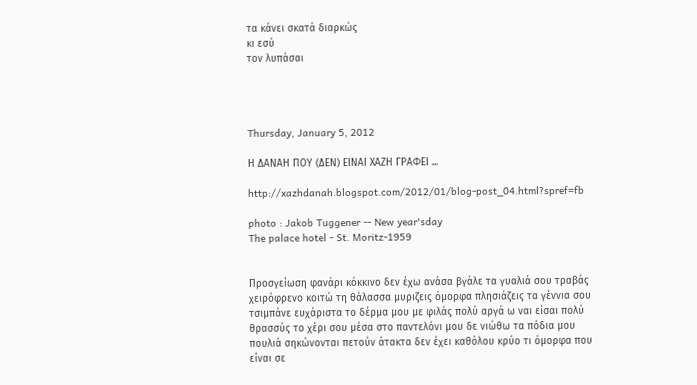τα κάνει σκατά διαρκώς
κι εσύ
τον λυπάσαι




Thursday, January 5, 2012

Η ΔΑΝΑΗ ΠΟΥ (ΔΕΝ) ΕΙΝΑΙ ΧΑΖΗ ΓΡΑΦΕΙ ...

http://xazhdanah.blogspot.com/2012/01/blog-post_04.html?spref=fb

photo : Jakob Tuggener -- New year'sday
The palace hotel - St. Moritz-1959


Προσγείωση φανάρι κόκκινο δεν έχω ανάσα βγάλε τα γυαλιά σου τραβάς χειρόφρενο κοιτώ τη θάλασσα μυριζεις όμορφα πλησιάζεις τα γέννια σου τσιμπάνε ευχάριστα το δέρμα μου με φιλάς πολύ αργά ω ναι είσαι πολύ θρασσύς το χέρι σου μέσα στο παντελόνι μου δε νιώθω τα πόδια μου πουλιά σηκώνονται πετούν άτακτα δεν έχει καθόλου κρύο τι όμορφα που είναι σε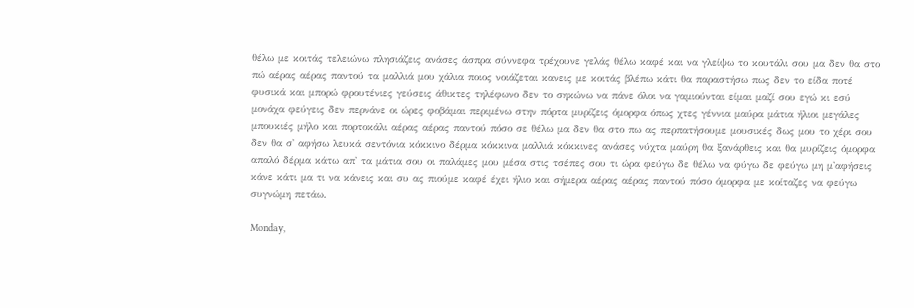θέλω με κοιτάς τελειώνω πλησιάζεις ανάσες άσπρα σύννεφα τρέχουνε γελάς θέλω καφέ και να γλείψω το κουτάλι σου μα δεν θα στο πώ αέρας αέρας παντού τα μαλλιά μου χάλια ποιος νοιάζεται κανεις με κοιτάς βλέπω κάτι θα παραστήσω πως δεν το είδα ποτέ φυσικά και μπορώ φρουτένιες γεύσεις άθικτες τηλέφωνο δεν το σηκώνω να πάνε όλοι να γαμιούνται είμαι μαζί σου εγώ κι εσύ μονάχα φεύγεις δεν περνάνε οι ώρες φοβάμαι περιμένω στην πόρτα μυρίζεις όμορφα όπως χτες γέννια μαύρα μάτια ήλιοι μεγάλες μπουκιές μήλο και πορτοκάλι αέρας αέρας παντού πόσο σε θέλω μα δεν θα στο πω ας περπατήσουμε μουσικές δως μου το χέρι σου δεν θα σ' αφήσω λευκά σεντόνια κόκκινο δέρμα κόκκινα μαλλιά κόκκινες ανάσες νύχτα μαύρη θα ξανάρθεις και θα μυρίζεις όμορφα απαλό δέρμα κάτω απ' τα μάτια σου οι παλάμες μου μέσα στις τσέπες σου τι ώρα φεύγω δε θέλω να φύγω δε φεύγω μη μ'αφήσεις κάνε κάτι μα τι να κάνεις και συ ας πιούμε καφέ έχει ήλιο και σήμερα αέρας αέρας παντού πόσο όμορφα με κοίταζες να φεύγω συγνώμη πετάω.

Monday,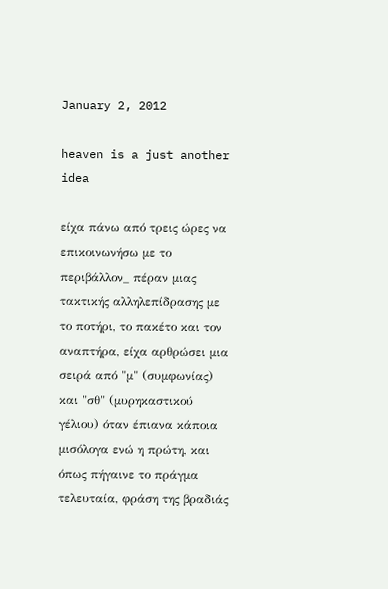January 2, 2012

heaven is a just another idea

είχα πάνω από τρεις ώρες να επικοινωνήσω με το περιβάλλον_ πέραν μιας τακτικής αλληλεπίδρασης με το ποτήρι, το πακέτο και τον αναπτήρα, είχα αρθρώσει μια σειρά από "μ" (συμφωνίας) και "σθ" (μυρηκαστικού γέλιου) όταν έπιανα κάποια μισόλογα ενώ η πρώτη, και όπως πήγαινε το πράγμα τελευταία, φράση της βραδιάς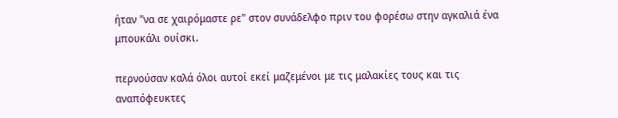ήταν "να σε χαιρόμαστε ρε" στον συνάδελφο πριν του φορέσω στην αγκαλιά ένα μπουκάλι ουίσκι.

περνούσαν καλά όλοι αυτοί εκεί μαζεμένοι με τις μαλακίες τους και τις αναπόφευκτες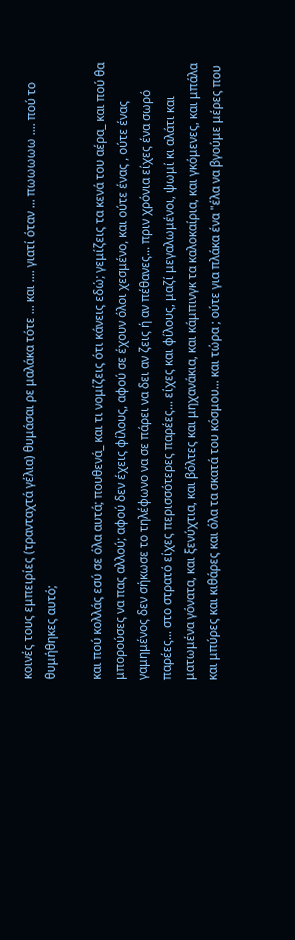κοινές τους εμπειρίες (τρανταχτά γέλια) θυμάσαι ρε μαλάκα τότε ... και .... γιατί όταν ... πωωωωω .... πού το θυμήθηκες αυτό;

και πού κολλάς εσύ σε όλα αυτά; πουθενά_ και τι νομίζεις ότι κάνεις εδώ; γεμίζεις τα κενά του αέρα_ και πού θα μπορούσες να πας αλλού; αφού δεν έχεις φίλους, αφού σε έχουν όλοι χεσμένο, και ούτε ένας , ούτε ένας γαμημένος δεν σήκωσε το τηλέφωνο να σε πάρει να δει αν ζεις ή αν πέθανες... πριν χρόνια είχες ένα σωρό παρέες... στο στρατό είχες περισσότερες παρέες... είχες και φίλους, μαζί μεγαλωμένοι, ψωμί κι αλάτι και ματωμένα γόνατα, και ξενύχτια, και βόλτες και μηχανάκια, και κάμπινγκ τα καλοκαίρια, και γκόμενες, και μπάλα και μπύρες και κιθάρες και όλα τα σκατά του κόσμου... και τώρα ; ούτε για πλάκα ένα "έλα να βγούμε μέρες που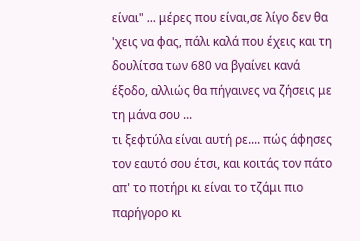είναι" ... μέρες που είναι,σε λίγο δεν θα 'χεις να φας, πάλι καλά που έχεις και τη δουλίτσα των 680 να βγαίνει κανά έξοδο, αλλιώς θα πήγαινες να ζήσεις με τη μάνα σου ...
τι ξεφτύλα είναι αυτή ρε.... πώς άφησες τον εαυτό σου έτσι, και κοιτάς τον πάτο απ' το ποτήρι κι είναι το τζάμι πιο παρήγορο κι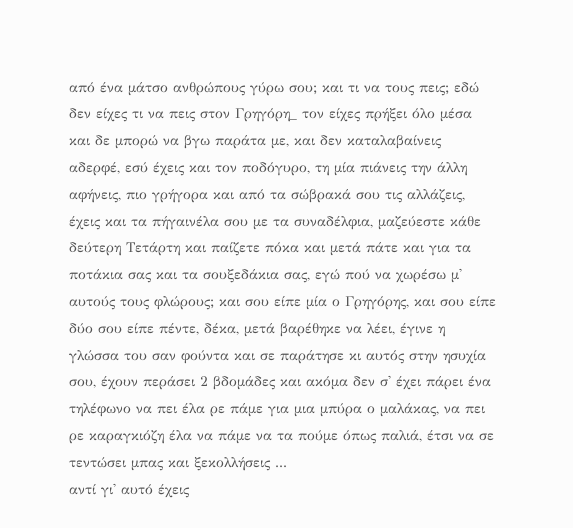από ένα μάτσο ανθρώπους γύρω σου; και τι να τους πεις; εδώ δεν είχες τι να πεις στον Γρηγόρη_ τον είχες πρήξει όλο μέσα και δε μπορώ να βγω παράτα με, και δεν καταλαβαίνεις αδερφέ, εσύ έχεις και τον ποδόγυρο, τη μία πιάνεις την άλλη αφήνεις, πιο γρήγορα και από τα σώβρακά σου τις αλλάζεις, έχεις και τα πήγαινέλα σου με τα συναδέλφια, μαζεύεστε κάθε δεύτερη Τετάρτη και παίζετε πόκα και μετά πάτε και για τα ποτάκια σας και τα σουξεδάκια σας, εγώ πού να χωρέσω μ' αυτούς τους φλώρους; και σου είπε μία ο Γρηγόρης, και σου είπε δύο σου είπε πέντε, δέκα, μετά βαρέθηκε να λέει, έγινε η γλώσσα του σαν φούντα και σε παράτησε κι αυτός στην ησυχία σου, έχουν περάσει 2 βδομάδες και ακόμα δεν σ' έχει πάρει ένα τηλέφωνο να πει έλα ρε πάμε για μια μπύρα ο μαλάκας, να πει ρε καραγκιόζη έλα να πάμε να τα πούμε όπως παλιά, έτσι να σε τεντώσει μπας και ξεκολλήσεις ...
αντί γι' αυτό έχεις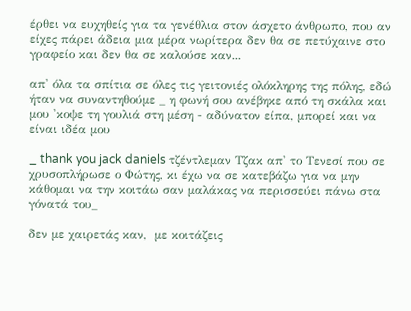έρθει να ευχηθείς για τα γενέθλια στον άσχετο άνθρωπο, που αν είχες πάρει άδεια μια μέρα νωρίτερα δεν θα σε πετύχαινε στο γραφείο και δεν θα σε καλούσε καν...

απ' όλα τα σπίτια σε όλες τις γειτονιές ολόκληρης της πόλης, εδώ ήταν να συναντηθούμε _ η φωνή σου ανέβηκε από τη σκάλα και μου 'κοψε τη γουλιά στη μέση - αδύνατον είπα, μπορεί και να είναι ιδέα μου

_ thank you jack daniels τζέντλεμαν Τζακ απ' το Τενεσί που σε χρυσοπλήρωσε ο Φώτης, κι έχω να σε κατεβάζω για να μην κάθομαι να την κοιτάω σαν μαλάκας να περισσεύει πάνω στα γόνατά του_

δεν με χαιρετάς καν,  με κοιτάζεις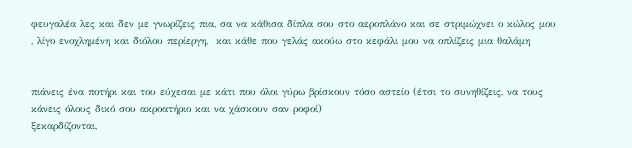φευγαλέα λες και δεν με γνωρίζεις πια, σα να κάθισα δίπλα σου στο αεροπλάνο και σε στριμώχνει ο κώλος μου , λίγο ενοχλημένη και διόλου περίεργη,  και κάθε που γελάς ακούω στο κεφάλι μου να οπλίζεις μια θαλάμη


πιάνεις ένα ποτήρι και του εύχεσαι με κάτι που όλοι γύρω βρίσκουν τόσο αστείο (έτσι το συνηθίζεις, να τους κάνεις όλους δικό σου ακροατήριο και να χάσκουν σαν ροφοί)
ξεκαρδίζονται,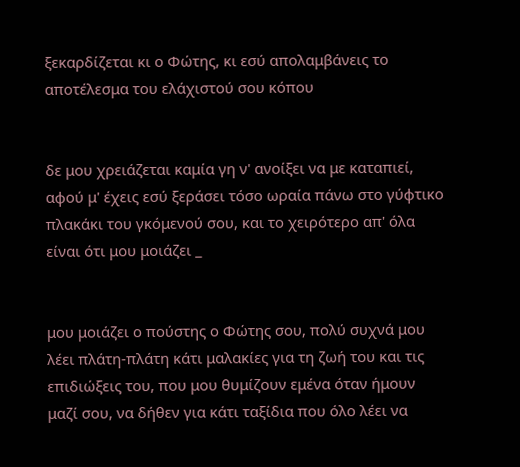ξεκαρδίζεται κι ο Φώτης, κι εσύ απολαμβάνεις το αποτέλεσμα του ελάχιστού σου κόπου


δε μου χρειάζεται καμία γη ν' ανοίξει να με καταπιεί, αφού μ' έχεις εσύ ξεράσει τόσο ωραία πάνω στο γύφτικο πλακάκι του γκόμενού σου, και το χειρότερο απ' όλα είναι ότι μου μοιάζει _


μου μοιάζει ο πούστης ο Φώτης σου, πολύ συχνά μου λέει πλάτη-πλάτη κάτι μαλακίες για τη ζωή του και τις επιδιώξεις του, που μου θυμίζουν εμένα όταν ήμουν μαζί σου, να δήθεν για κάτι ταξίδια που όλο λέει να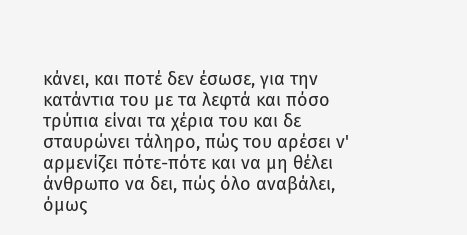κάνει, και ποτέ δεν έσωσε, για την κατάντια του με τα λεφτά και πόσο τρύπια είναι τα χέρια του και δε σταυρώνει τάληρο, πώς του αρέσει ν' αρμενίζει πότε-πότε και να μη θέλει άνθρωπο να δει, πώς όλο αναβάλει, όμως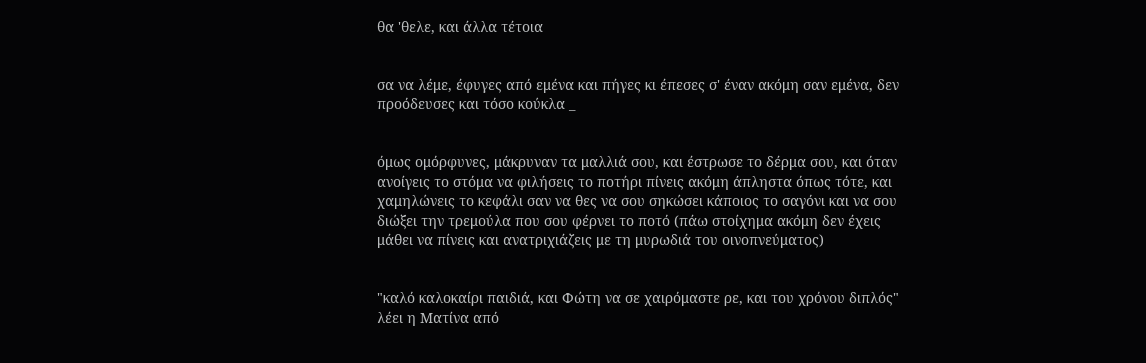θα 'θελε, και άλλα τέτοια


σα να λέμε, έφυγες από εμένα και πήγες κι έπεσες σ' έναν ακόμη σαν εμένα, δεν προόδευσες και τόσο κούκλα _


όμως ομόρφυνες, μάκρυναν τα μαλλιά σου, και έστρωσε το δέρμα σου, και όταν ανοίγεις το στόμα να φιλήσεις το ποτήρι πίνεις ακόμη άπληστα όπως τότε, και χαμηλώνεις το κεφάλι σαν να θες να σου σηκώσει κάποιος το σαγόνι και να σου διώξει την τρεμούλα που σου φέρνει το ποτό (πάω στοίχημα ακόμη δεν έχεις μάθει να πίνεις και ανατριχιάζεις με τη μυρωδιά του οινοπνεύματος)


"καλό καλοκαίρι παιδιά, και Φώτη να σε χαιρόμαστε ρε, και του χρόνου διπλός" λέει η Ματίνα από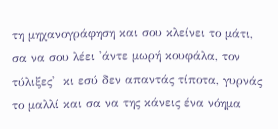τη μηχανογράφηση και σου κλείνει το μάτι, σα να σου λέει 'άντε μωρή κουφάλα, τον τύλιξες'  κι εσύ δεν απαντάς τίποτα, γυρνάς το μαλλί και σα να της κάνεις ένα νόημα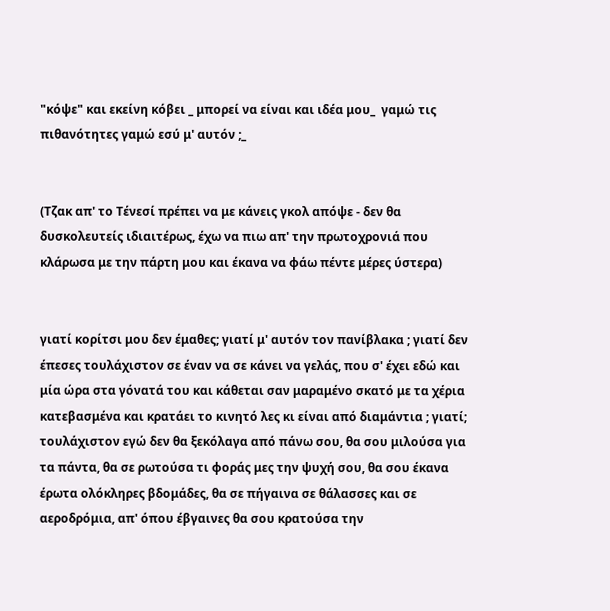"κόψε" και εκείνη κόβει _ μπορεί να είναι και ιδέα μου_  γαμώ τις πιθανότητες γαμώ εσύ μ' αυτόν ;_


(Τζακ απ' το Τένεσί πρέπει να με κάνεις γκολ απόψε - δεν θα δυσκολευτείς ιδιαιτέρως, έχω να πιω απ' την πρωτοχρονιά που κλάρωσα με την πάρτη μου και έκανα να φάω πέντε μέρες ύστερα)


γιατί κορίτσι μου δεν έμαθες; γιατί μ' αυτόν τον πανίβλακα ; γιατί δεν έπεσες τουλάχιστον σε έναν να σε κάνει να γελάς, που σ' έχει εδώ και μία ώρα στα γόνατά του και κάθεται σαν μαραμένο σκατό με τα χέρια κατεβασμένα και κρατάει το κινητό λες κι είναι από διαμάντια ; γιατί; τουλάχιστον εγώ δεν θα ξεκόλαγα από πάνω σου, θα σου μιλούσα για τα πάντα, θα σε ρωτούσα τι φοράς μες την ψυχή σου, θα σου έκανα έρωτα ολόκληρες βδομάδες, θα σε πήγαινα σε θάλασσες και σε αεροδρόμια, απ' όπου έβγαινες θα σου κρατούσα την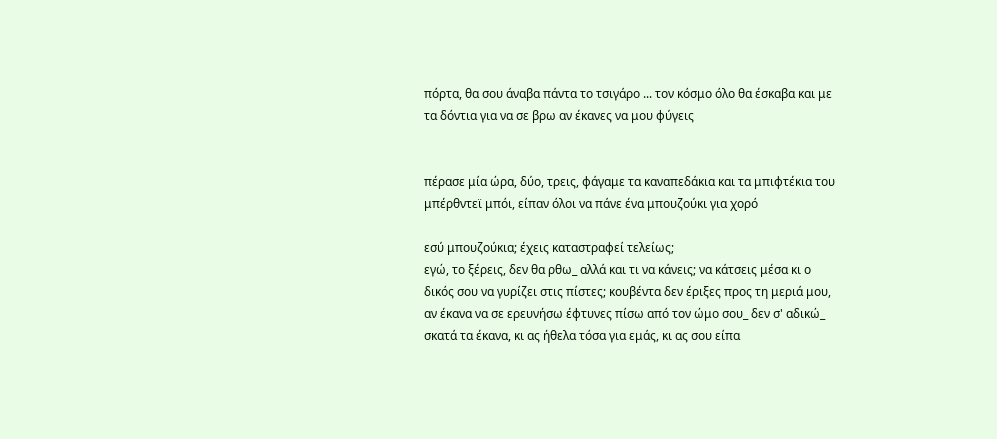πόρτα, θα σου άναβα πάντα το τσιγάρο ... τον κόσμο όλο θα έσκαβα και με τα δόντια για να σε βρω αν έκανες να μου φύγεις


πέρασε μία ώρα, δύο, τρεις, φάγαμε τα καναπεδάκια και τα μπιφτέκια του μπέρθντεϊ μπόι, είπαν όλοι να πάνε ένα μπουζούκι για χορό

εσύ μπουζούκια; έχεις καταστραφεί τελείως;
εγώ, το ξέρεις, δεν θα ρθω_ αλλά και τι να κάνεις; να κάτσεις μέσα κι ο δικός σου να γυρίζει στις πίστες; κουβέντα δεν έριξες προς τη μεριά μου, αν έκανα να σε ερευνήσω έφτυνες πίσω από τον ώμο σου_ δεν σ' αδικώ_ σκατά τα έκανα, κι ας ήθελα τόσα για εμάς, κι ας σου είπα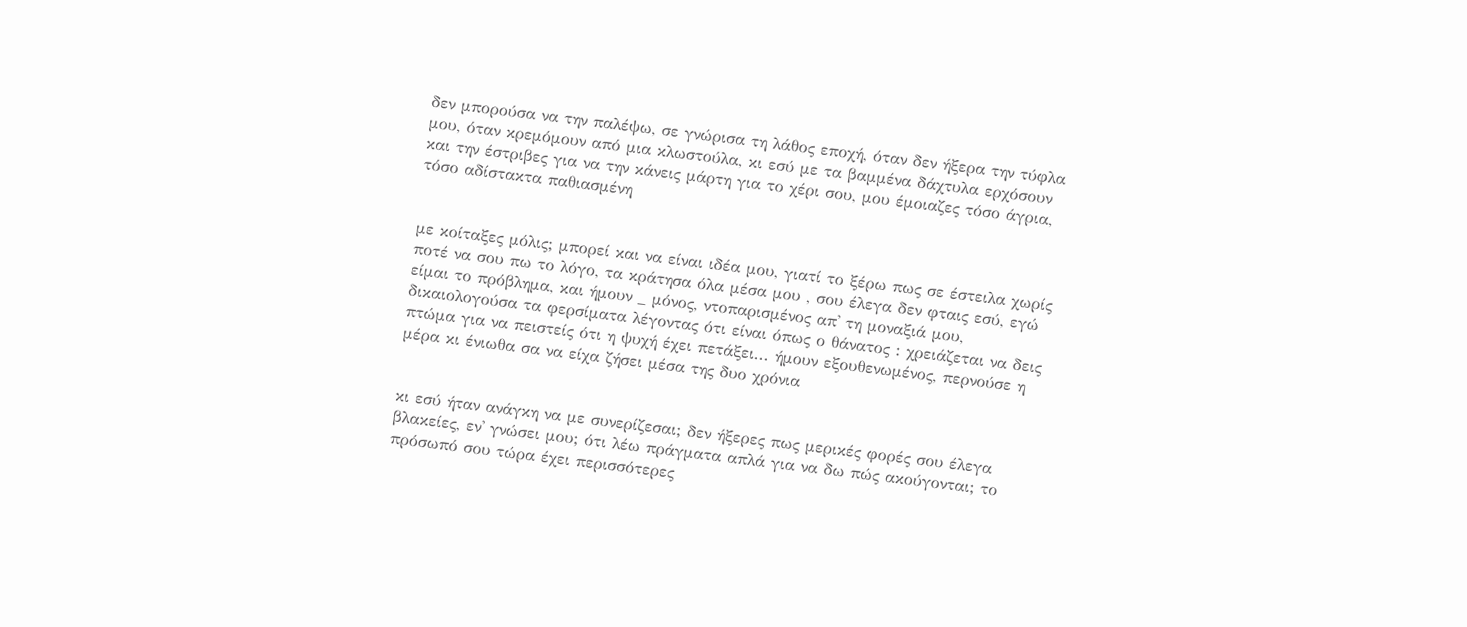δεν μπορούσα να την παλέψω, σε γνώρισα τη λάθος εποχή, όταν δεν ήξερα την τύφλα μου, όταν κρεμόμουν από μια κλωστούλα, κι εσύ με τα βαμμένα δάχτυλα ερχόσουν και την έστριβες για να την κάνεις μάρτη για το χέρι σου, μου έμοιαζες τόσο άγρια, τόσο αδίστακτα παθιασμένη


με κοίταξες μόλις; μπορεί και να είναι ιδέα μου, γιατί το ξέρω πως σε έστειλα χωρίς ποτέ να σου πω το λόγο, τα κράτησα όλα μέσα μου , σου έλεγα δεν φταις εσύ, εγώ είμαι το πρόβλημα, και ήμουν _ μόνος, ντοπαρισμένος απ' τη μοναξιά μου, δικαιολογούσα τα φερσίματα λέγοντας ότι είναι όπως ο θάνατος : χρειάζεται να δεις πτώμα για να πειστείς ότι η ψυχή έχει πετάξει... ήμουν εξουθενωμένος, περνούσε η μέρα κι ένιωθα σα να είχα ζήσει μέσα της δυο χρόνια


κι εσύ ήταν ανάγκη να με συνερίζεσαι; δεν ήξερες πως μερικές φορές σου έλεγα βλακείες, εν' γνώσει μου; ότι λέω πράγματα απλά για να δω πώς ακούγονται; το πρόσωπό σου τώρα έχει περισσότερες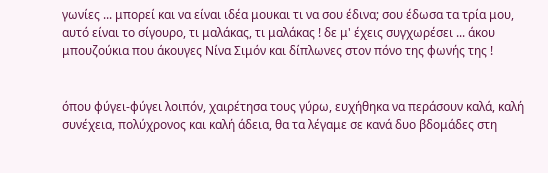γωνίες ... μπορεί και να είναι ιδέα μουκαι τι να σου έδινα; σου έδωσα τα τρία μου, αυτό είναι το σίγουρο, τι μαλάκας, τι μαλάκας ! δε μ' έχεις συγχωρέσει ... άκου μπουζούκια που άκουγες Νίνα Σιμόν και δίπλωνες στον πόνο της φωνής της !


όπου φύγει-φύγει λοιπόν, χαιρέτησα τους γύρω, ευχήθηκα να περάσουν καλά, καλή συνέχεια, πολύχρονος και καλή άδεια, θα τα λέγαμε σε κανά δυο βδομάδες στη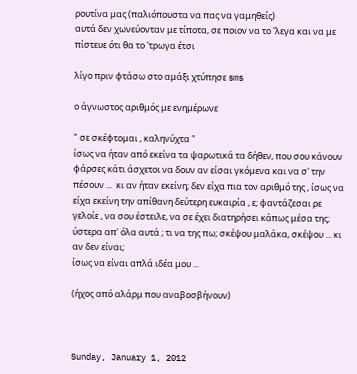ρουτίνα μας (παλιόπουστα να πας να γαμηθείς)
αυτά δεν χωνεύονταν με τίποτα, σε ποιον να το 'λεγα και να με πίστευε ότι θα το 'τρωγα έτσι

λίγο πριν φτάσω στο αμάξι χτύπησε sms

ο άγνωστος αριθμός με ενημέρωνε

" σε σκέφτομαι , καληνύχτα "
ίσως να ήταν από εκείνα τα ψαρωτικά τα δήθεν, που σου κάνουν φάρσες κάτι άσχετοι να δουν αν είσαι γκόμενα και να σ' την πέσουν ...  κι αν ήταν εκείνη; δεν είχα πια τον αριθμό της , ίσως να είχα εκείνη την απίθανη δεύτερη ευκαιρία , ε; φαντάζεσαι ρε γελοίε , να σου έστειλε, να σε έχει διατηρήσει κάπως μέσα της; ύστερα απ' όλα αυτά ; τι να της πω; σκέψου μαλάκα, σκέψου ... κι αν δεν είναι;
ίσως να είναι απλά ιδέα μου ...

(ήχος από αλάρμ που αναβοσβήνουν)



Sunday, January 1, 2012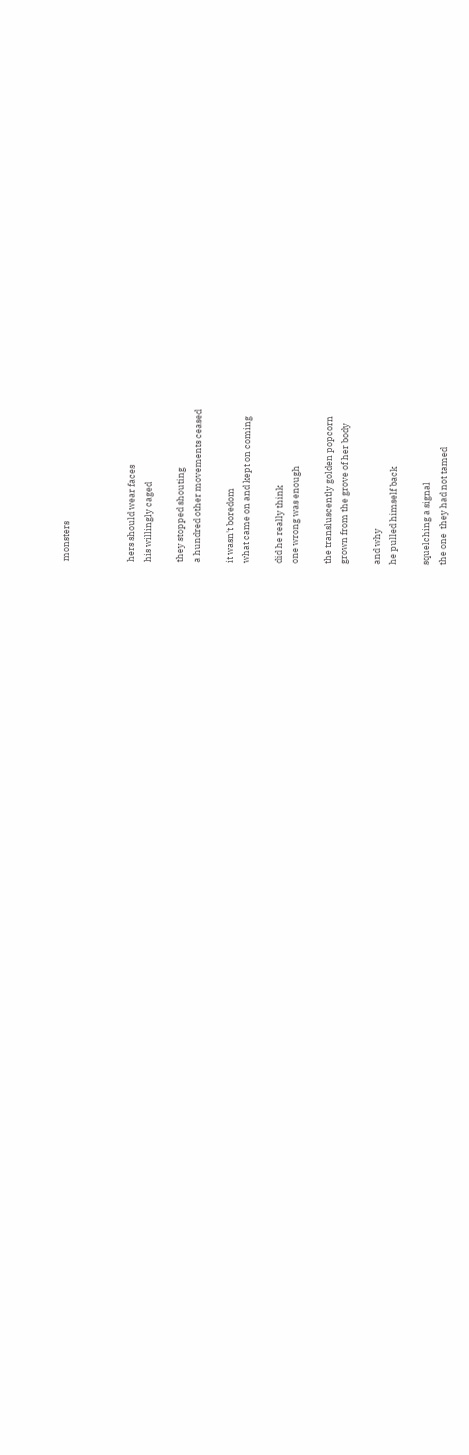monsters



hers should wear faces
his willingly caged

they stopped shouting
a hundred other movements ceased

it wasn't boredom
what came on and kept on coming

did he really think
one wrong was enough

the transluscently golden popcorn
grown from the grove of her body

and why
he pulled himself back

squelching a signal
the one  they had not tamed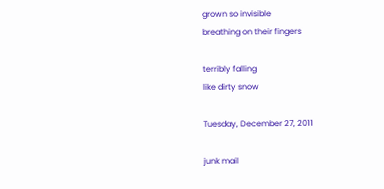grown so invisible
breathing on their fingers

terribly falling
like dirty snow

Tuesday, December 27, 2011

junk mail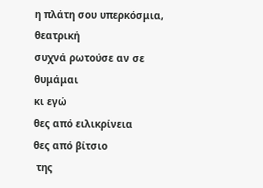η πλάτη σου υπερκόσμια, θεατρική
συχνά ρωτούσε αν σε θυμάμαι
κι εγώ
θες από ειλικρίνεια
θες από βίτσιο
 της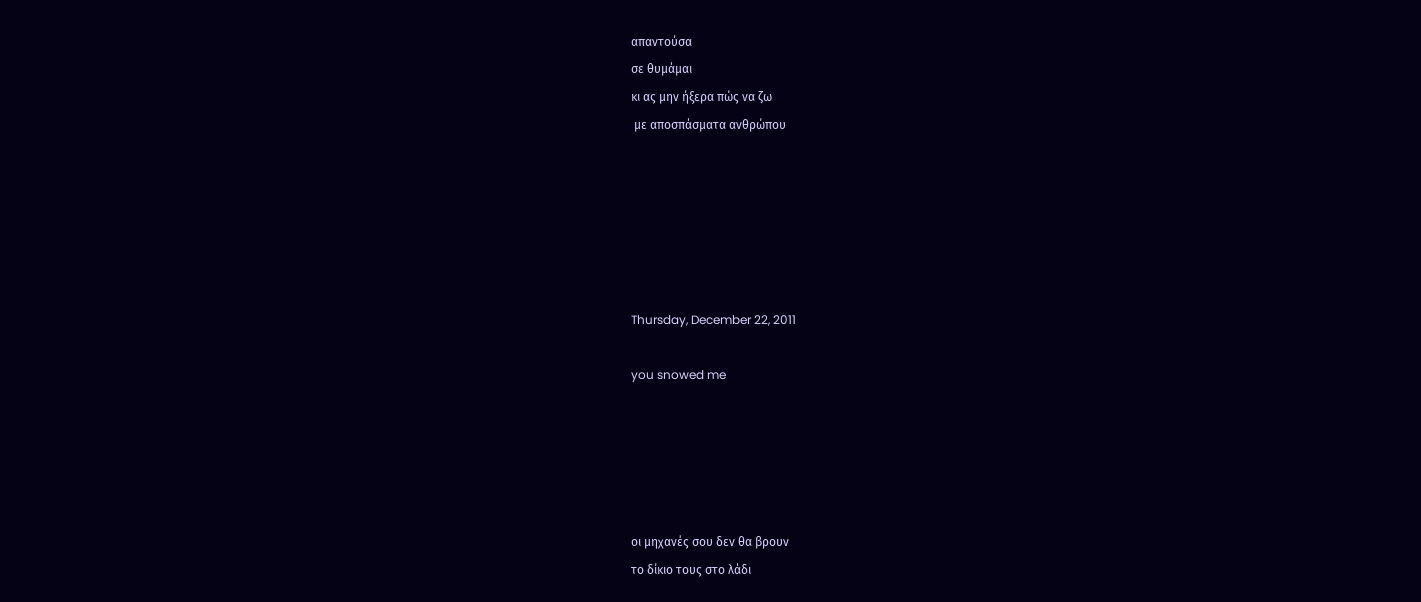απαντούσα
σε θυμάμαι
κι ας μην ήξερα πώς να ζω
 με αποσπάσματα ανθρώπου






Thursday, December 22, 2011

you snowed me





οι μηχανές σου δεν θα βρουν
το δίκιο τους στο λάδι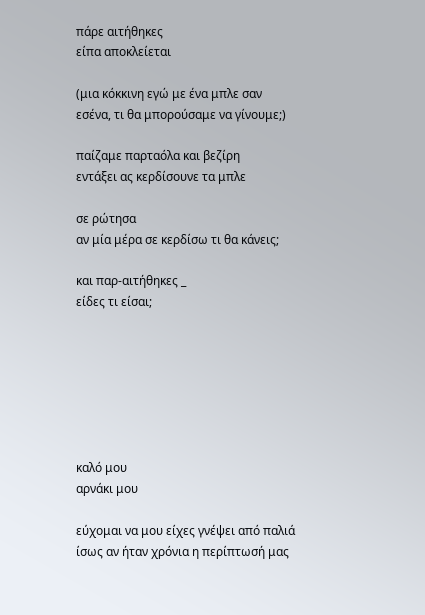πάρε αιτήθηκες
είπα αποκλείεται

(μια κόκκινη εγώ με ένα μπλε σαν
εσένα, τι θα μπορούσαμε να γίνουμε;)

παίζαμε παρταόλα και βεζίρη
εντάξει ας κερδίσουνε τα μπλε

σε ρώτησα
αν μία μέρα σε κερδίσω τι θα κάνεις;

και παρ-αιτήθηκες _
είδες τι είσαι;







καλό μου
αρνάκι μου

εύχομαι να μου είχες γνέψει από παλιά
ίσως αν ήταν χρόνια η περίπτωσή μας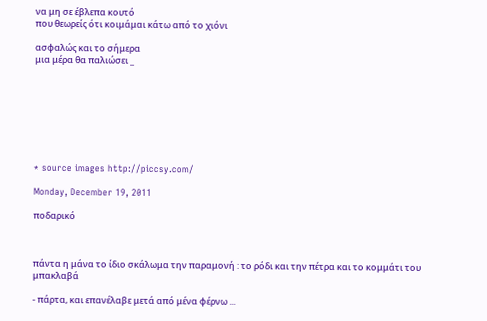να μη σε έβλεπα κουτό
που θεωρείς ότι κοιμάμαι κάτω από το χιόνι

ασφαλώς και το σήμερα
μια μέρα θα παλιώσει _








* source images http://piccsy.com/

Monday, December 19, 2011

ποδαρικό



πάντα η μάνα το ίδιο σκάλωμα την παραμονή : το ρόδι και την πέτρα και το κομμάτι του μπακλαβά

- πάρτα, και επανέλαβε μετά από μένα φέρνω ...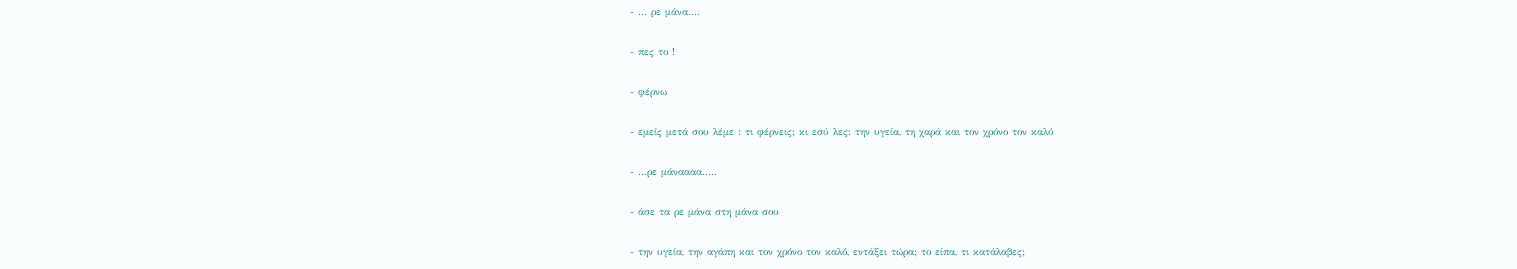- ... ρε μάνα....

- πες το !

- φέρνω

- εμείς μετά σου λέμε : τι φέρνεις; κι εσύ λες: την υγεία, τη χαρά και τον χρόνο τον καλό

- ...ρε μάναααα.....

- άσε τα ρε μάνα στη μάνα σου

- την υγεία, την αγάπη και τον χρόνο τον καλό, εντάξει τώρα; το είπα, τι κατάλαβες;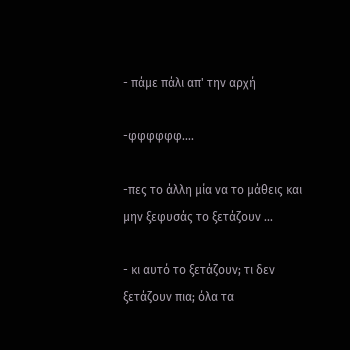- πάμε πάλι απ' την αρχή

-φφφφφφ....

-πες το άλλη μία να το μάθεις και μην ξεφυσάς το ξετάζουν ...

- κι αυτό το ξετάζουν; τι δεν ξετάζουν πια; όλα τα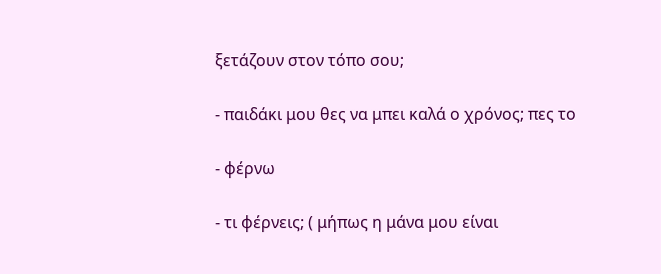ξετάζουν στον τόπο σου;

- παιδάκι μου θες να μπει καλά ο χρόνος; πες το

- φέρνω

- τι φέρνεις; ( μήπως η μάνα μου είναι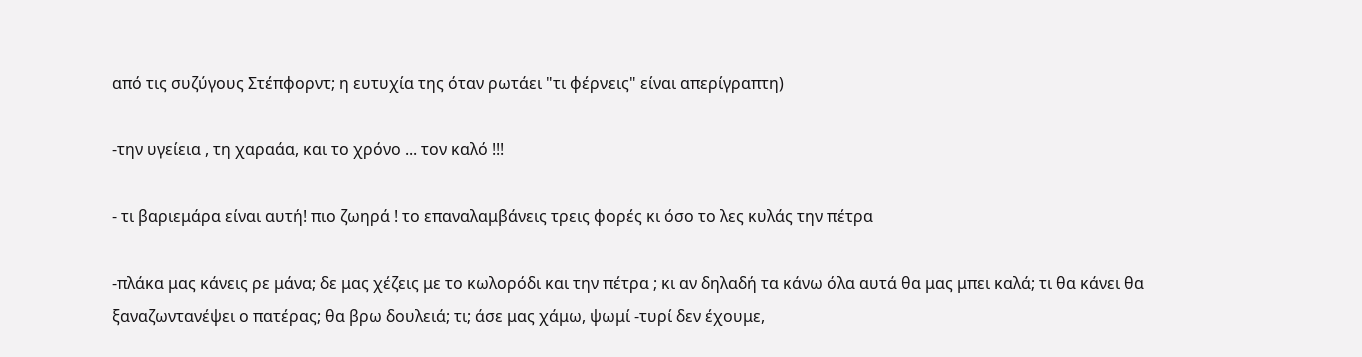από τις συζύγους Στέπφορντ; η ευτυχία της όταν ρωτάει "τι φέρνεις" είναι απερίγραπτη)

-την υγείεια , τη χαραάα, και το χρόνο ... τον καλό !!!

- τι βαριεμάρα είναι αυτή! πιο ζωηρά ! το επαναλαμβάνεις τρεις φορές κι όσο το λες κυλάς την πέτρα

-πλάκα μας κάνεις ρε μάνα; δε μας χέζεις με το κωλορόδι και την πέτρα ; κι αν δηλαδή τα κάνω όλα αυτά θα μας μπει καλά; τι θα κάνει θα ξαναζωντανέψει ο πατέρας; θα βρω δουλειά; τι; άσε μας χάμω, ψωμί -τυρί δεν έχουμε,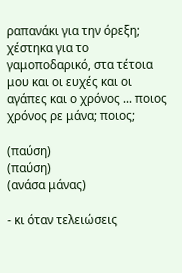ραπανάκι για την όρεξη; χέστηκα για το γαμοποδαρικό, στα τέτοια μου και οι ευχές και οι αγάπες και ο χρόνος ... ποιος χρόνος ρε μάνα; ποιος;

(παύση)
(παύση)
(ανάσα μάνας)

- κι όταν τελειώσεις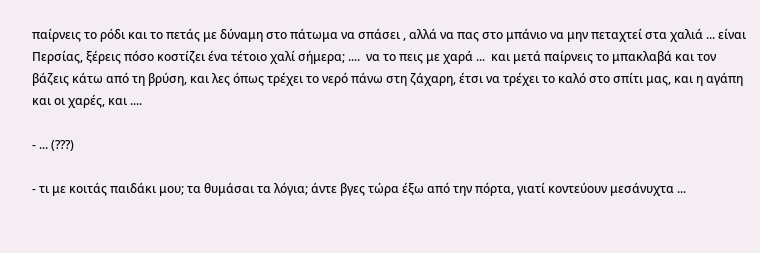παίρνεις το ρόδι και το πετάς με δύναμη στο πάτωμα να σπάσει , αλλά να πας στο μπάνιο να μην πεταχτεί στα χαλιά ... είναι Περσίας, ξέρεις πόσο κοστίζει ένα τέτοιο χαλί σήμερα; ....  να το πεις με χαρά ...  και μετά παίρνεις το μπακλαβά και τον βάζεις κάτω από τη βρύση, και λες όπως τρέχει το νερό πάνω στη ζάχαρη, έτσι να τρέχει το καλό στο σπίτι μας, και η αγάπη και οι χαρές, και ....

- ... (???)

- τι με κοιτάς παιδάκι μου; τα θυμάσαι τα λόγια; άντε βγες τώρα έξω από την πόρτα, γιατί κοντεύουν μεσάνυχτα ...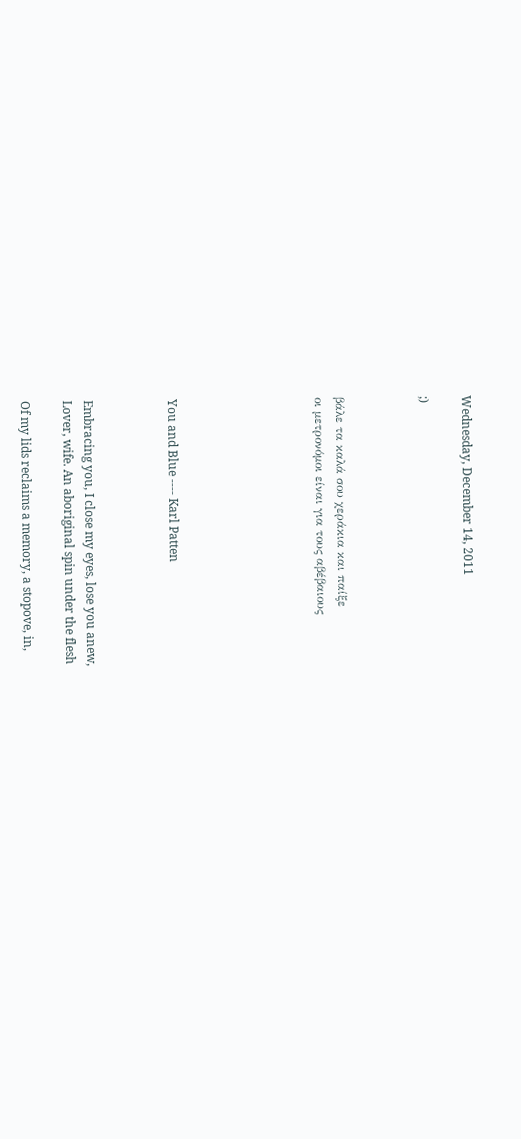Wednesday, December 14, 2011

;)



βάλε τα καλά σου χεράκια και παίξε
οι μετρονόμοι είναι για τους αβέβαιους






You and Blue ---- Karl Patten



Embracing you, I close my eyes, lose you anew,
Lover, wife. An aboriginal spin under the flesh

Of my lids reclaims a memory, a stopove, in,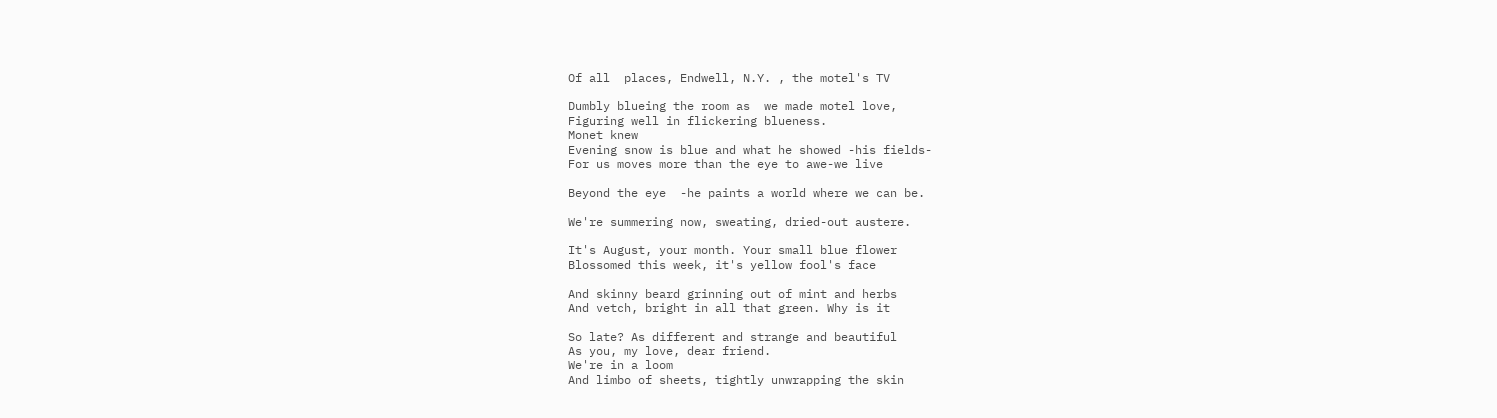Of all  places, Endwell, N.Y. , the motel's TV

Dumbly blueing the room as  we made motel love,
Figuring well in flickering blueness.
Monet knew
Evening snow is blue and what he showed -his fields-
For us moves more than the eye to awe-we live

Beyond the eye  -he paints a world where we can be.

We're summering now, sweating, dried-out austere.

It's August, your month. Your small blue flower
Blossomed this week, it's yellow fool's face

And skinny beard grinning out of mint and herbs
And vetch, bright in all that green. Why is it

So late? As different and strange and beautiful
As you, my love, dear friend.
We're in a loom
And limbo of sheets, tightly unwrapping the skin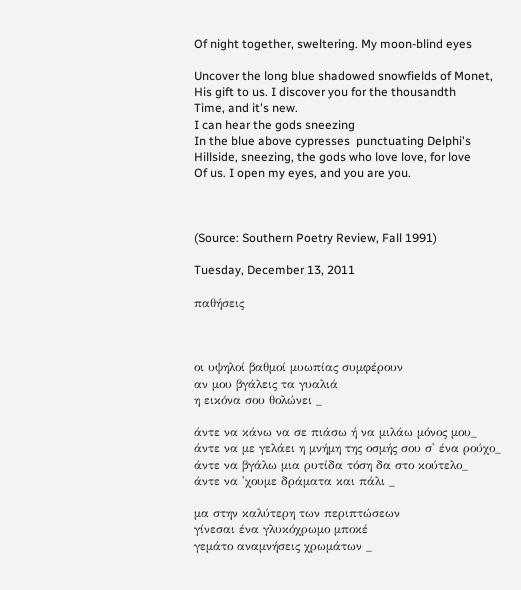Of night together, sweltering. My moon-blind eyes

Uncover the long blue shadowed snowfields of Monet,
His gift to us. I discover you for the thousandth
Time, and it's new.
I can hear the gods sneezing
In the blue above cypresses  punctuating Delphi's
Hillside, sneezing, the gods who love love, for love
Of us. I open my eyes, and you are you.



(Source: Southern Poetry Review, Fall 1991)

Tuesday, December 13, 2011

παθήσεις



οι υψηλοί βαθμοί μυωπίας συμφέρουν
αν μου βγάλεις τα γυαλιά
η εικόνα σου θολώνει _

άντε να κάνω να σε πιάσω ή να μιλάω μόνος μου_
άντε να με γελάει η μνήμη της οσμής σου σ' ένα ρούχο_
άντε να βγάλω μια ρυτίδα τόση δα στο κούτελο_
άντε να 'χουμε δράματα και πάλι _

μα στην καλύτερη των περιπτώσεων
γίνεσαι ένα γλυκόχρωμο μποκέ
γεμάτο αναμνήσεις χρωμάτων _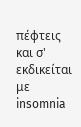πέφτεις και σ' εκδικείται
με insomnia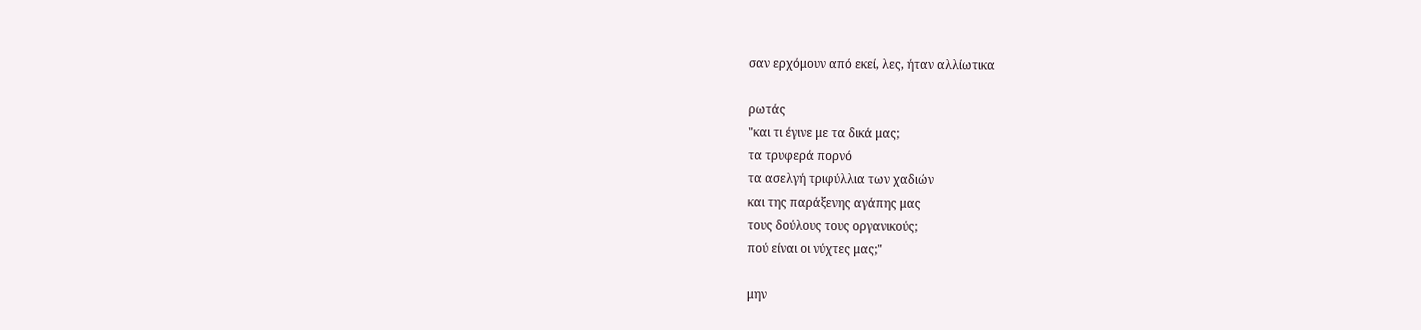σαν ερχόμουν από εκεί, λες, ήταν αλλίωτικα

ρωτάς
"και τι έγινε με τα δικά μας;
τα τρυφερά πορνό
τα ασελγή τριφύλλια των χαδιών
και της παράξενης αγάπης μας
τους δούλους τους οργανικούς;
πού είναι οι νύχτες μας;"

μην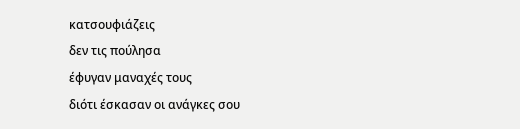κατσουφιάζεις
δεν τις πούλησα
έφυγαν μαναχές τους
διότι έσκασαν οι ανάγκες σου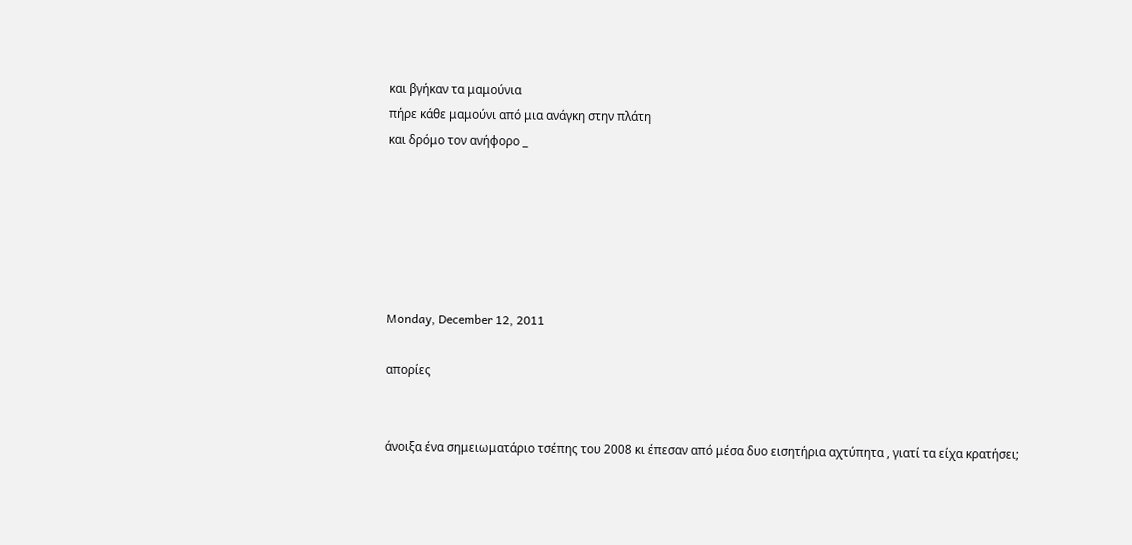και βγήκαν τα μαμούνια
πήρε κάθε μαμούνι από μια ανάγκη στην πλάτη
και δρόμο τον ανήφορο _






Monday, December 12, 2011

απορίες


άνοιξα ένα σημειωματάριο τσέπης του 2008 κι έπεσαν από μέσα δυο εισητήρια αχτύπητα , γιατί τα είχα κρατήσει;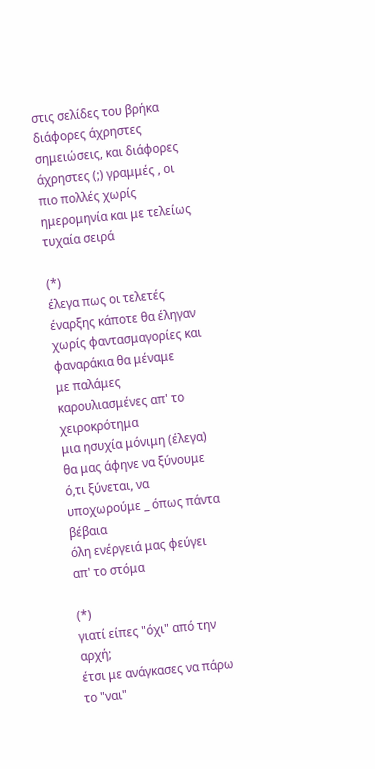στις σελίδες του βρήκα διάφορες άχρηστες σημειώσεις, και διάφορες άχρηστες (;) γραμμές , οι πιο πολλές χωρίς ημερομηνία και με τελείως τυχαία σειρά

(*)
έλεγα πως οι τελετές έναρξης κάποτε θα έληγαν
χωρίς φαντασμαγορίες και φαναράκια θα μέναμε
με παλάμες καρουλιασμένες απ' το χειροκρότημα
μια ησυχία μόνιμη (έλεγα) θα μας άφηνε να ξύνουμε
ό,τι ξύνεται, να υποχωρούμε _ όπως πάντα βέβαια
όλη ενέργειά μας φεύγει απ' το στόμα

(*)
γιατί είπες "όχι" από την αρχή;
έτσι με ανάγκασες να πάρω το "ναι"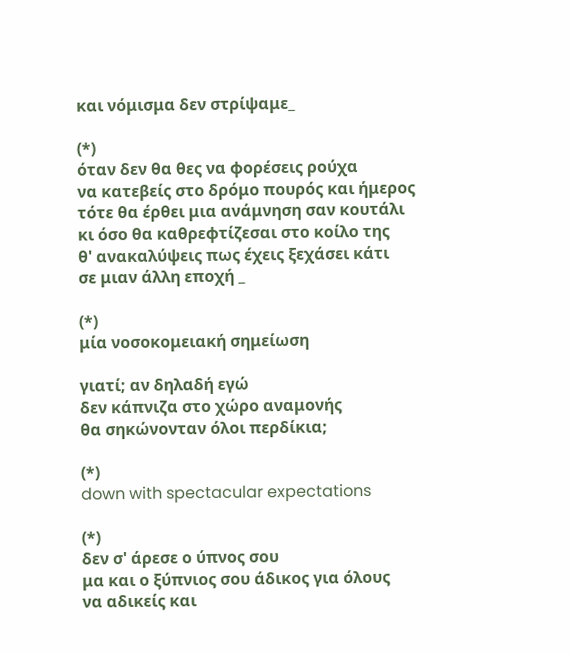και νόμισμα δεν στρίψαμε_

(*)
όταν δεν θα θες να φορέσεις ρούχα
να κατεβείς στο δρόμο πουρός και ήμερος
τότε θα έρθει μια ανάμνηση σαν κουτάλι
κι όσο θα καθρεφτίζεσαι στο κοίλο της
θ' ανακαλύψεις πως έχεις ξεχάσει κάτι
σε μιαν άλλη εποχή _

(*)
μία νοσοκομειακή σημείωση

γιατί; αν δηλαδή εγώ
δεν κάπνιζα στο χώρο αναμονής
θα σηκώνονταν όλοι περδίκια;

(*)
down with spectacular expectations

(*)
δεν σ' άρεσε ο ύπνος σου
μα και ο ξύπνιος σου άδικος για όλους
να αδικείς και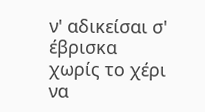ν' αδικείσαι σ' έβρισκα
χωρίς το χέρι να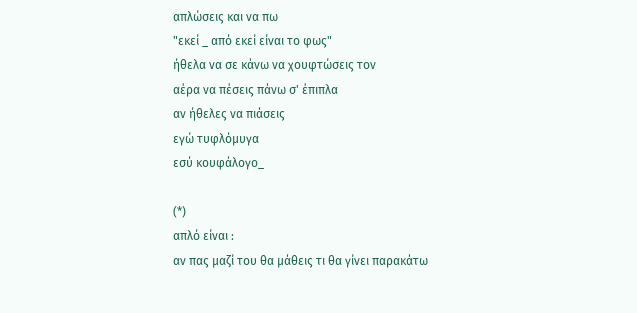απλώσεις και να πω
"εκεί _ από εκεί είναι το φως"
ήθελα να σε κάνω να χουφτώσεις τον
αέρα να πέσεις πάνω σ' έπιπλα
αν ήθελες να πιάσεις
εγώ τυφλόμυγα
εσύ κουφάλογο_

(*)
απλό είναι :
αν πας μαζί του θα μάθεις τι θα γίνει παρακάτω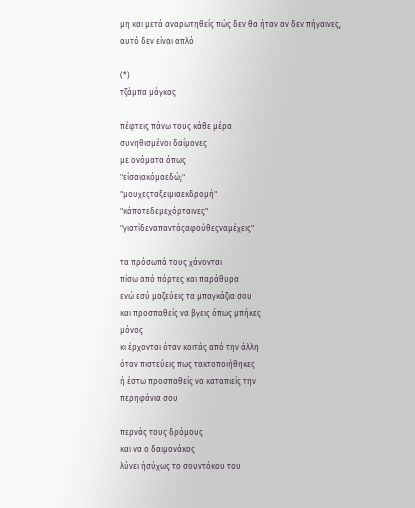μη και μετά αναρωτηθείς πώς δεν θα ήταν αν δεν πήγαινες,
αυτό δεν είναι απλό

(*)
τζάμπα μάγκας

πέφτεις πάνω τους κάθε μέρα
συνηθισμένοι δαίμονες
με ονόματα όπως
"είσαιακόμαεδώ;"
"μουχεςταξειμιαεκδρομή"
"κάποτεδεμεχόρταινες"
"γιατίδεναπαντάςαφούθεςναμέχεις"

τα πρόσωπά τους χάνονται
πίσω από πόρτες και παράθυρα
ενώ εσύ μαζεύεις τα μπαγκάζια σου
και προσπαθείς να βγεις όπως μπήκες
μόνος
κι έρχονται όταν κοιτάς από την άλλη
όταν πιστεύεις πως τακτοποιήθηκες
ή έστω προσπαθείς να καταπιείς την
περηφάνια σου

περνάς τους δρόμους
και να ο δαιμονάκος
λύνει ήσύχως το σουντόκου του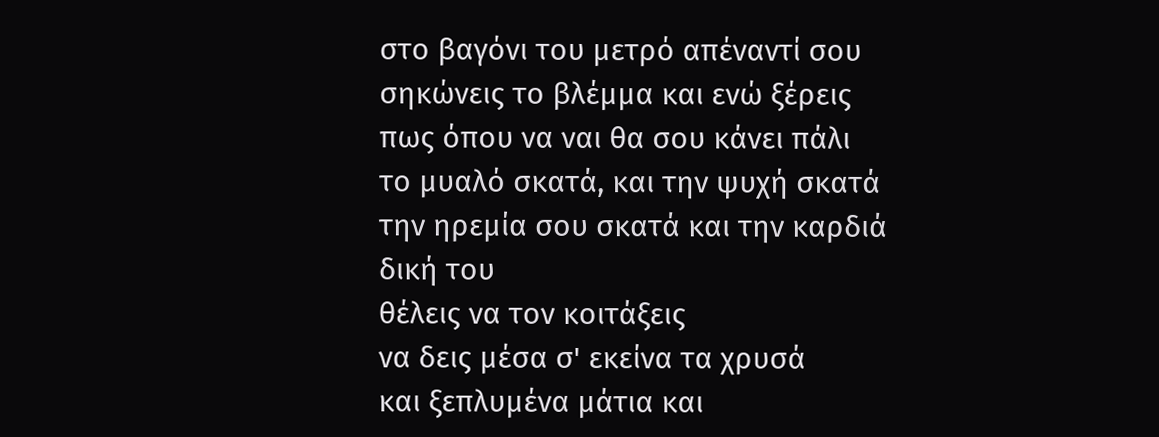στο βαγόνι του μετρό απέναντί σου
σηκώνεις το βλέμμα και ενώ ξέρεις
πως όπου να ναι θα σου κάνει πάλι
το μυαλό σκατά, και την ψυχή σκατά
την ηρεμία σου σκατά και την καρδιά
δική του
θέλεις να τον κοιτάξεις
να δεις μέσα σ' εκείνα τα χρυσά
και ξεπλυμένα μάτια και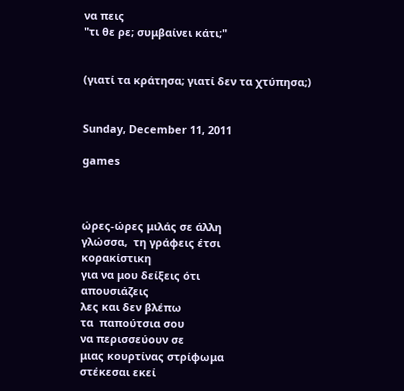να πεις
"τι θε ρε; συμβαίνει κάτι;"


(γιατί τα κράτησα; γιατί δεν τα χτύπησα;)


Sunday, December 11, 2011

games



ώρες-ώρες μιλάς σε άλλη
γλώσσα,  τη γράφεις έτσι
κορακίστικη
για να μου δείξεις ότι
απουσιάζεις
λες και δεν βλέπω
τα  παπούτσια σου
να περισσεύουν σε
μιας κουρτίνας στρίφωμα
στέκεσαι εκεί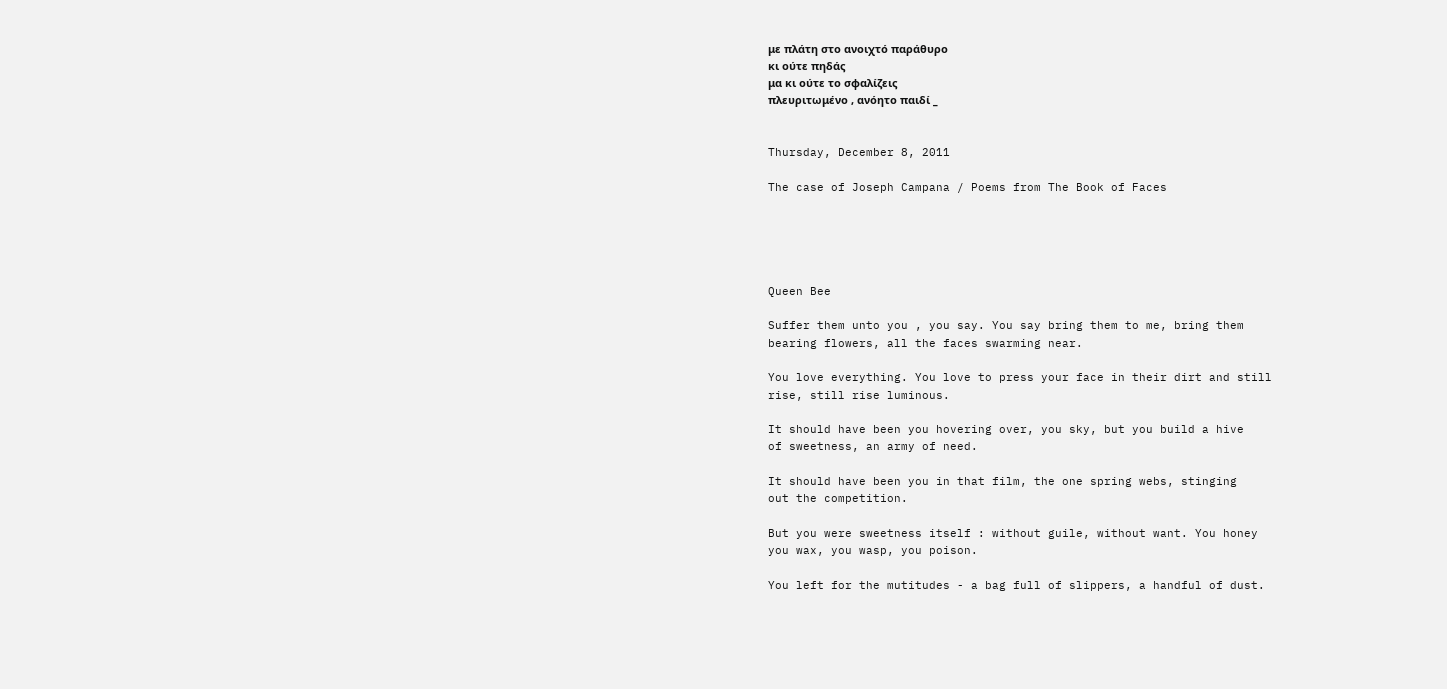με πλάτη στο ανοιχτό παράθυρο
κι ούτε πηδάς
μα κι ούτε το σφαλίζεις
πλευριτωμένο , ανόητο παιδί _


Thursday, December 8, 2011

The case of Joseph Campana / Poems from The Book of Faces





Queen Bee

Suffer them unto you , you say. You say bring them to me, bring them
bearing flowers, all the faces swarming near.

You love everything. You love to press your face in their dirt and still
rise, still rise luminous.

It should have been you hovering over, you sky, but you build a hive
of sweetness, an army of need.

It should have been you in that film, the one spring webs, stinging
out the competition.

But you were sweetness itself : without guile, without want. You honey
you wax, you wasp, you poison.

You left for the mutitudes - a bag full of slippers, a handful of dust.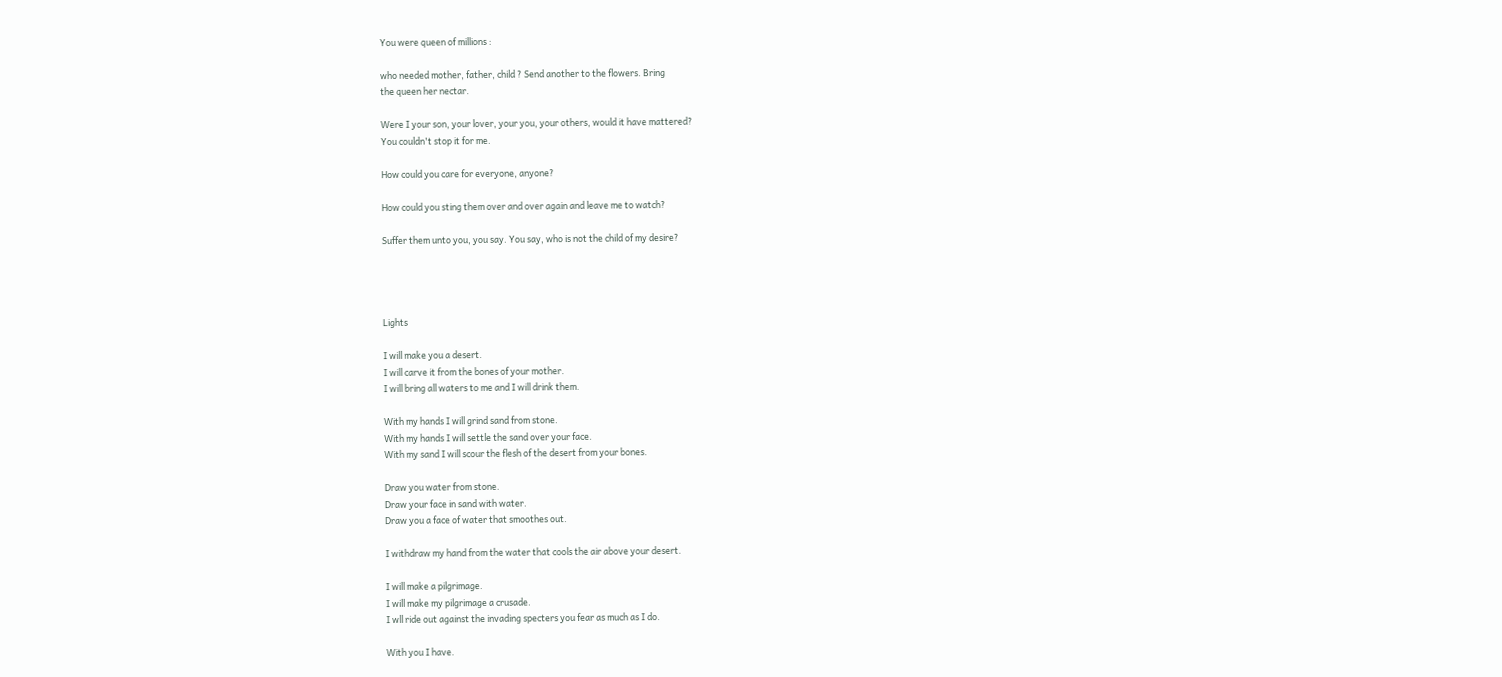You were queen of millions :

who needed mother, father, child ? Send another to the flowers. Bring
the queen her nectar.

Were I your son, your lover, your you, your others, would it have mattered?
You couldn't stop it for me.

How could you care for everyone, anyone?

How could you sting them over and over again and leave me to watch?

Suffer them unto you, you say. You say, who is not the child of my desire?




Lights

I will make you a desert.
I will carve it from the bones of your mother.
I will bring all waters to me and I will drink them.

With my hands I will grind sand from stone.
With my hands I will settle the sand over your face.
With my sand I will scour the flesh of the desert from your bones.

Draw you water from stone.
Draw your face in sand with water.
Draw you a face of water that smoothes out.

I withdraw my hand from the water that cools the air above your desert.

I will make a pilgrimage.
I will make my pilgrimage a crusade.
I wll ride out against the invading specters you fear as much as I do.

With you I have.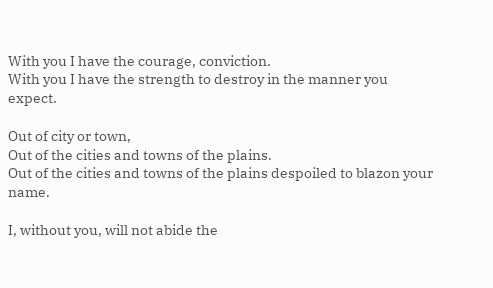With you I have the courage, conviction.
With you I have the strength to destroy in the manner you expect.

Out of city or town,
Out of the cities and towns of the plains.
Out of the cities and towns of the plains despoiled to blazon your name.

I, without you, will not abide the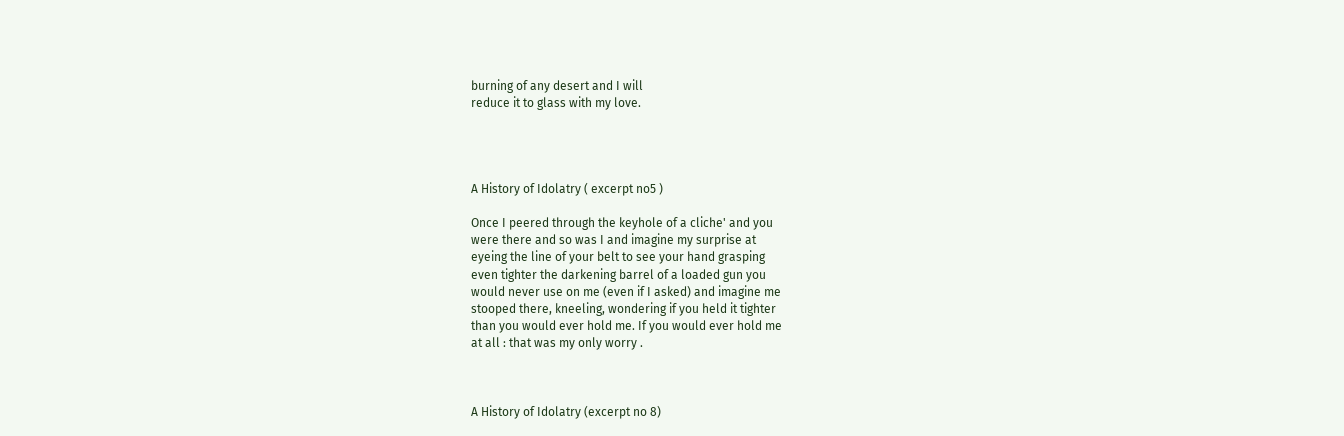burning of any desert and I will
reduce it to glass with my love.




A History of Idolatry ( excerpt no5 )

Once I peered through the keyhole of a cliche' and you
were there and so was I and imagine my surprise at
eyeing the line of your belt to see your hand grasping
even tighter the darkening barrel of a loaded gun you
would never use on me (even if I asked) and imagine me
stooped there, kneeling, wondering if you held it tighter
than you would ever hold me. If you would ever hold me
at all : that was my only worry .



A History of Idolatry (excerpt no 8)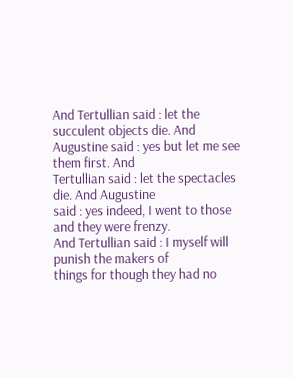And Tertullian said : let the succulent objects die. And
Augustine said : yes but let me see them first. And
Tertullian said : let the spectacles die. And Augustine
said : yes indeed, I went to those and they were frenzy.
And Tertullian said : I myself will punish the makers of
things for though they had no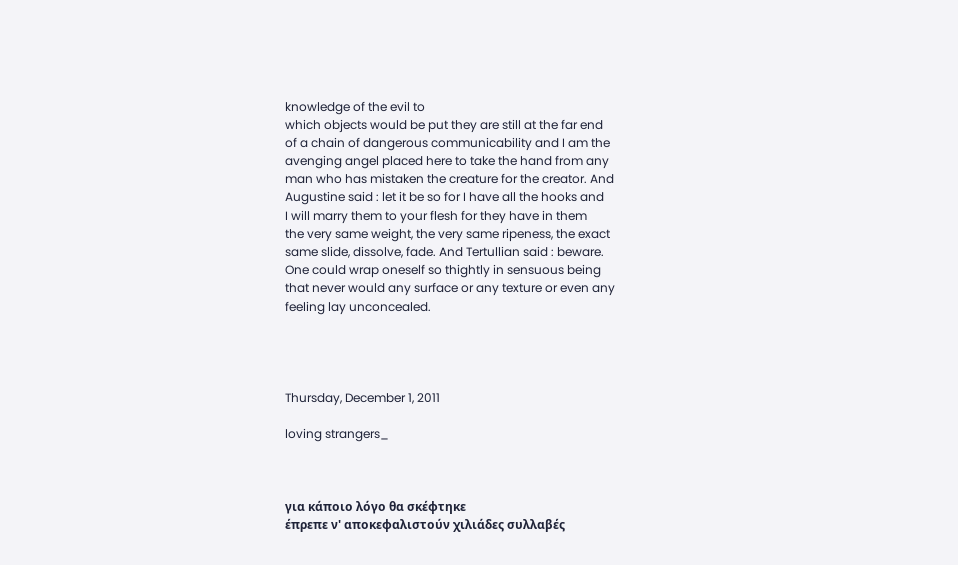knowledge of the evil to
which objects would be put they are still at the far end
of a chain of dangerous communicability and I am the
avenging angel placed here to take the hand from any
man who has mistaken the creature for the creator. And
Augustine said : let it be so for I have all the hooks and
I will marry them to your flesh for they have in them
the very same weight, the very same ripeness, the exact
same slide, dissolve, fade. And Tertullian said : beware.
One could wrap oneself so thightly in sensuous being
that never would any surface or any texture or even any
feeling lay unconcealed.




Thursday, December 1, 2011

loving strangers_



για κάποιο λόγο θα σκέφτηκε
έπρεπε ν' αποκεφαλιστούν χιλιάδες συλλαβές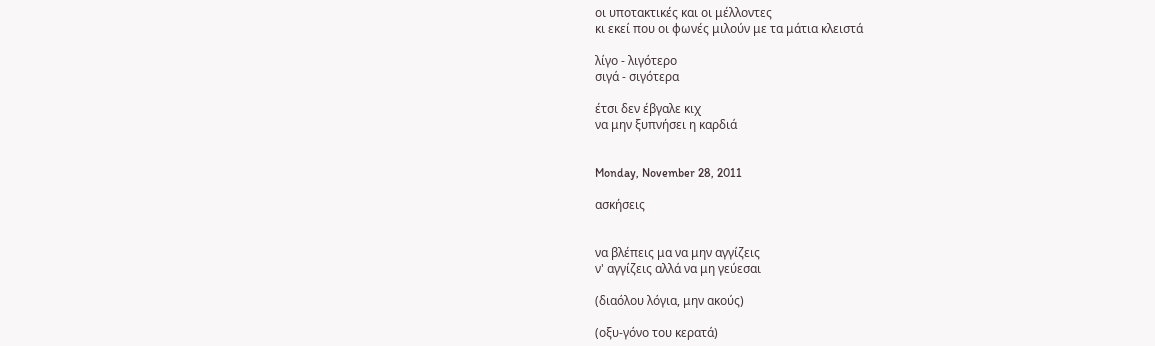οι υποτακτικές και οι μέλλοντες
κι εκεί που οι φωνές μιλούν με τα μάτια κλειστά

λίγο - λιγότερο
σιγά - σιγότερα

έτσι δεν έβγαλε κιχ
να μην ξυπνήσει η καρδιά


Monday, November 28, 2011

ασκήσεις


να βλέπεις μα να μην αγγίζεις
ν' αγγίζεις αλλά να μη γεύεσαι

(διαόλου λόγια, μην ακούς)

(οξυ-γόνο του κερατά)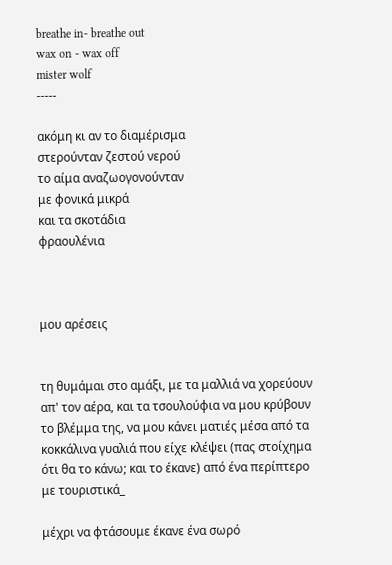breathe in- breathe out
wax on - wax off
mister wolf
-----

ακόμη κι αν το διαμέρισμα
στερούνταν ζεστού νερού
το αίμα αναζωογονούνταν
με φονικά μικρά
και τα σκοτάδια
φραουλένια



μου αρέσεις


τη θυμάμαι στο αμάξι, με τα μαλλιά να χορεύουν απ' τον αέρα, και τα τσουλούφια να μου κρύβουν το βλέμμα της, να μου κάνει ματιές μέσα από τα κοκκάλινα γυαλιά που είχε κλέψει (πας στοίχημα ότι θα το κάνω; και το έκανε) από ένα περίπτερο με τουριστικά_

μέχρι να φτάσουμε έκανε ένα σωρό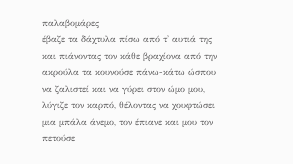παλαβομάρες
έβαζε τα δάχτυλα πίσω από τ' αυτιά της και πιάνοντας τον κάθε βραχίονα από την ακρούλα τα κουνούσε πάνω-κάτω ώσπου να ζαλιστεί και να γύρει στον ώμο μου, λύγιζε τον καρπό, θέλοντας να χουφτώσει μια μπάλα άνεμο, τον έπιανε και μου τον πετούσε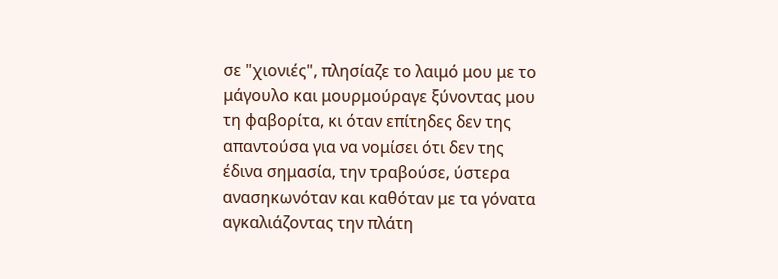σε "χιονιές", πλησίαζε το λαιμό μου με το μάγουλο και μουρμούραγε ξύνοντας μου τη φαβορίτα, κι όταν επίτηδες δεν της απαντούσα για να νομίσει ότι δεν της έδινα σημασία, την τραβούσε, ύστερα ανασηκωνόταν και καθόταν με τα γόνατα αγκαλιάζοντας την πλάτη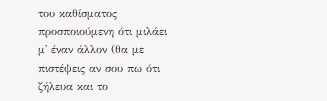του καθίσματος προσποιούμενη ότι μιλάει μ' έναν άλλον (θα με πιστέψεις αν σου πω ότι ζήλευα και το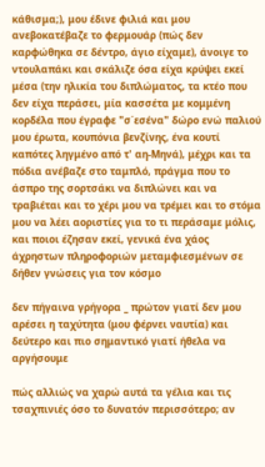κάθισμα;), μου έδινε φιλιά και μου ανεβοκατέβαζε το φερμουάρ (πώς δεν καρφώθηκα σε δέντρο, άγιο είχαμε), άνοιγε το ντουλαπάκι και σκάλιζε όσα είχα κρύψει εκεί μέσα (την ηλικία του διπλώματος, τα κτέο που δεν είχα περάσει, μία κασσέτα με κομμένη κορδέλα που έγραφε "σ΄εσένα" δώρο ενώ παλιού μου έρωτα, κουπόνια βενζίνης, ένα κουτί καπότες ληγμένο από τ' αη-Μηνά), μέχρι και τα πόδια ανέβαζε στο ταμπλό, πράγμα που το άσπρο της σορτσάκι να διπλώνει και να τραβιέται και το χέρι μου να τρέμει και το στόμα μου να λέει αοριστίες για το τι περάσαμε μόλις, και ποιοι έζησαν εκεί, γενικά ένα χάος άχρηστων πληροφοριών μεταμφιεσμένων σε δήθεν γνώσεις για τον κόσμο

δεν πήγαινα γρήγορα _ πρώτον γιατί δεν μου αρέσει η ταχύτητα (μου φέρνει ναυτία) και δεύτερο και πιο σημαντικό γιατί ήθελα να αργήσουμε

πώς αλλιώς να χαρώ αυτά τα γέλια και τις τσαχπινιές όσο το δυνατόν περισσότερο; αν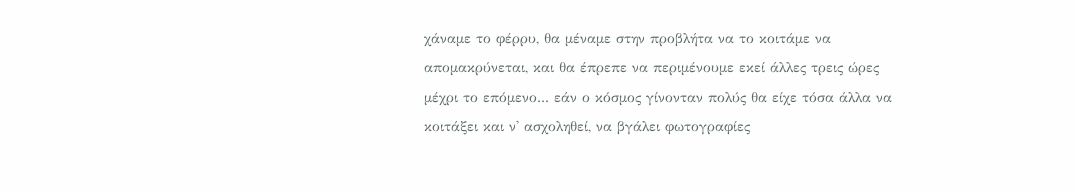χάναμε το φέρρυ, θα μέναμε στην προβλήτα να το κοιτάμε να απομακρύνεται, και θα έπρεπε να περιμένουμε εκεί άλλες τρεις ώρες μέχρι το επόμενο... εάν ο κόσμος γίνονταν πολύς θα είχε τόσα άλλα να κοιτάξει και ν' ασχοληθεί, να βγάλει φωτογραφίες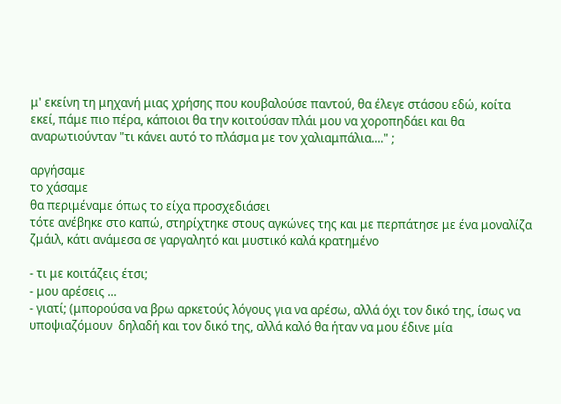μ' εκείνη τη μηχανή μιας χρήσης που κουβαλούσε παντού, θα έλεγε στάσου εδώ, κοίτα εκεί, πάμε πιο πέρα, κάποιοι θα την κοιτούσαν πλάι μου να χοροπηδάει και θα αναρωτιούνταν "τι κάνει αυτό το πλάσμα με τον χαλιαμπάλια...." ;

αργήσαμε
το χάσαμε
θα περιμέναμε όπως το είχα προσχεδιάσει
τότε ανέβηκε στο καπώ, στηρίχτηκε στους αγκώνες της και με περπάτησε με ένα μοναλίζα ζμάιλ, κάτι ανάμεσα σε γαργαλητό και μυστικό καλά κρατημένο

- τι με κοιτάζεις έτσι;
- μου αρέσεις ...
- γιατί; (μπορούσα να βρω αρκετούς λόγους για να αρέσω, αλλά όχι τον δικό της, ίσως να υποψιαζόμουν  δηλαδή και τον δικό της, αλλά καλό θα ήταν να μου έδινε μία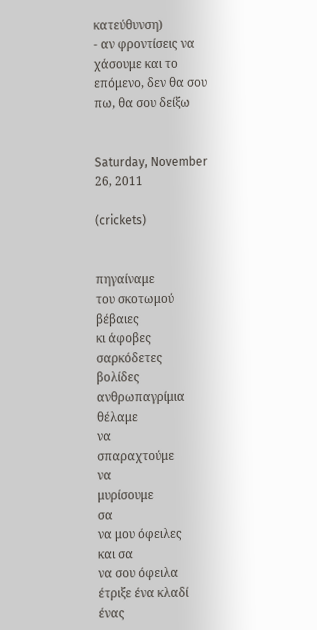κατεύθυνση)
- αν φροντίσεις να χάσουμε και το επόμενο, δεν θα σου πω, θα σου δείξω


Saturday, November 26, 2011

(crickets)


πηγαίναμε
του σκοτωμού
βέβαιες
κι άφοβες
σαρκόδετες
βολίδες
ανθρωπαγρίμια
θέλαμε
να
σπαραχτούμε
να
μυρίσουμε
σα
να μου όφειλες
και σα
να σου όφειλα
έτριξε ένα κλαδί
ένας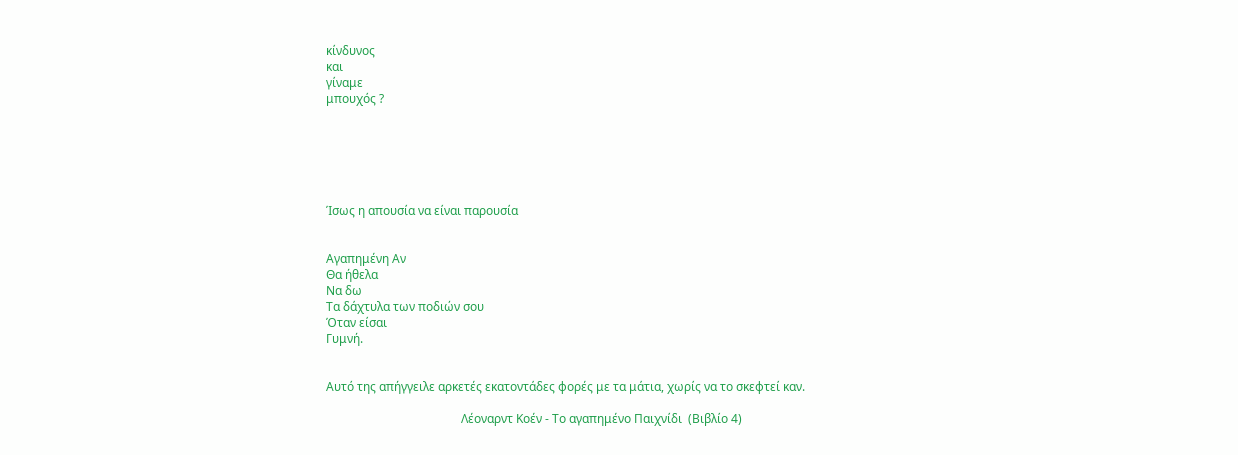κίνδυνος
και
γίναμε
μπουχός ?






Ίσως η απουσία να είναι παρουσία


Αγαπημένη Αν
Θα ήθελα
Να δω
Τα δάχτυλα των ποδιών σου
Όταν είσαι
Γυμνή.


Αυτό της απήγγειλε αρκετές εκατοντάδες φορές με τα μάτια, χωρίς να το σκεφτεί καν.

                                             Λέοναρντ Κοέν - Το αγαπημένο Παιχνίδι  (Βιβλίο 4)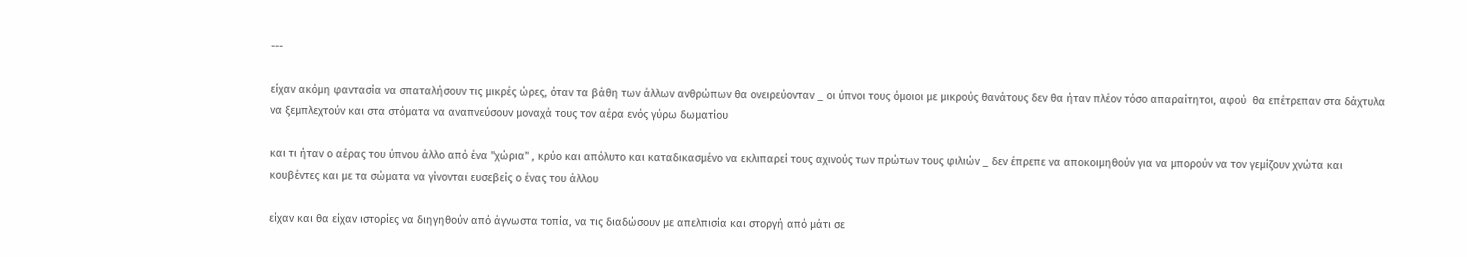---

είχαν ακόμη φαντασία να σπαταλήσουν τις μικρές ώρες, όταν τα βάθη των άλλων ανθρώπων θα ονειρεύονταν _ οι ύπνοι τους όμοιοι με μικρούς θανάτους δεν θα ήταν πλέον τόσο απαραίτητοι, αφού  θα επέτρεπαν στα δάχτυλα να ξεμπλεχτούν και στα στόματα να αναπνεύσουν μοναχά τους τον αέρα ενός γύρω δωματίου

και τι ήταν ο αέρας του ύπνου άλλο από ένα "χώρια" , κρύο και απόλυτο και καταδικασμένο να εκλιπαρεί τους αχινούς των πρώτων τους φιλιών _ δεν έπρεπε να αποκοιμηθούν για να μπορούν να τον γεμίζουν χνώτα και κουβέντες και με τα σώματα να γίνονται ευσεβείς ο ένας του άλλου

είχαν και θα είχαν ιστορίες να διηγηθούν από άγνωστα τοπία, να τις διαδώσουν με απελπισία και στοργή από μάτι σε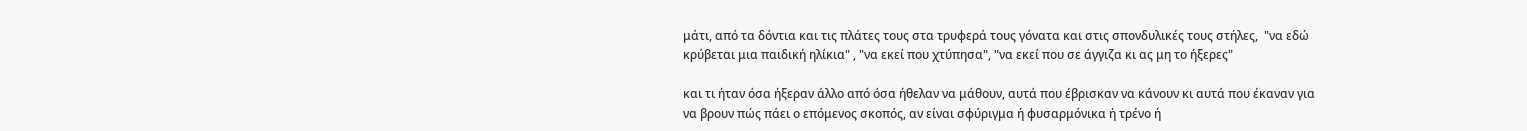μάτι, από τα δόντια και τις πλάτες τους στα τρυφερά τους γόνατα και στις σπονδυλικές τους στήλες,  "να εδώ κρύβεται μια παιδική ηλίκια" , "να εκεί που χτύπησα", "να εκεί που σε άγγιζα κι ας μη το ήξερες"

και τι ήταν όσα ήξεραν άλλο από όσα ήθελαν να μάθουν, αυτά που έβρισκαν να κάνουν κι αυτά που έκαναν για να βρουν πώς πάει ο επόμενος σκοπός, αν είναι σφύριγμα ή φυσαρμόνικα ή τρένο ή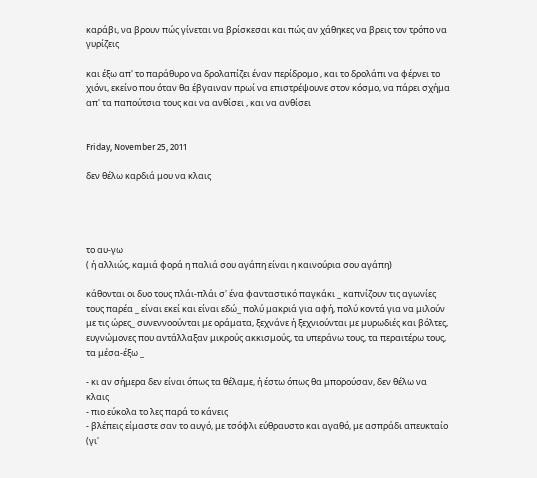καράβι, να βρουν πώς γίνεται να βρίσκεσαι και πώς αν χάθηκες να βρεις τον τρόπο να γυρίζεις

και έξω απ' το παράθυρο να δρολαπίζει έναν περίδρομο , και το δρολάπι να φέρνει το χιόνι, εκείνο που όταν θα έβγαιναν πρωί να επιστρέψουνε στον κόσμο, να πάρει σχήμα απ' τα παπούτσια τους και να ανθίσει , και να ανθίσει


Friday, November 25, 2011

δεν θέλω καρδιά μου να κλαις




το αυ-γω
( ή αλλιώς, καμιά φορά η παλιά σου αγάπη είναι η καινούρια σου αγάπη)

κάθονται οι δυο τους πλάι-πλάι σ' ένα φανταστικό παγκάκι _ καπνίζουν τις αγωνίες τους παρέα _ είναι εκεί και είναι εδώ_ πολύ μακριά για αφή, πολύ κοντά για να μιλούν με τις ώρες_ συνεννοούνται με οράματα, ξεχνάνε ή ξεχνιούνται με μυρωδιές και βόλτες, ευγνώμονες που αντάλλαξαν μικρούς ακκισμούς, τα υπεράνω τους, τα περαιτέρω τους, τα μέσα-έξω _

- κι αν σήμερα δεν είναι όπως τα θέλαμε, ή έστω όπως θα μπορούσαν, δεν θέλω να κλαις
- πιο εύκολα το λες παρά το κάνεις
- βλέπεις είμαστε σαν το αυγό, με τσόφλι εύθραυστο και αγαθό, με ασπράδι απευκταίο (γι'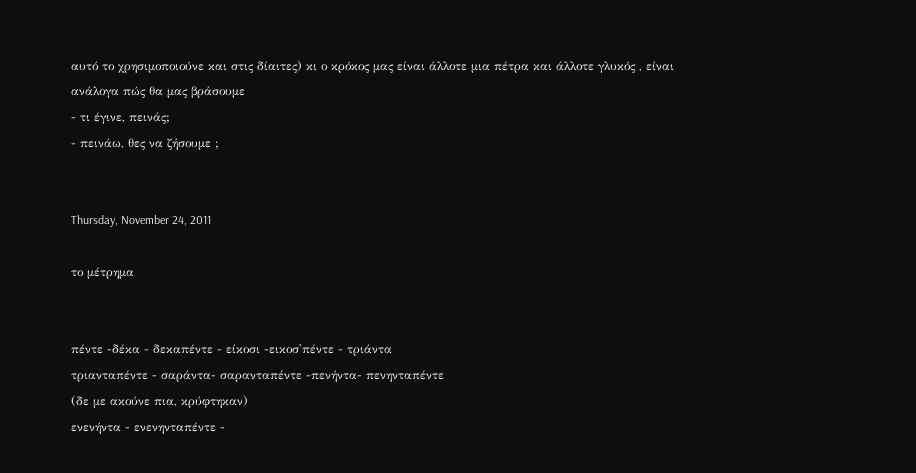αυτό το χρησιμοποιούνε και στις δίαιτες) κι ο κρόκος μας είναι άλλοτε μια πέτρα και άλλοτε γλυκός , είναι ανάλογα πώς θα μας βράσουμε
- τι έγινε, πεινάς;
- πεινάω, θες να ζήσουμε ;


Thursday, November 24, 2011

το μέτρημα


πέντε -δέκα - δεκαπέντε - είκοσι -εικοσ'πέντε - τριάντα
τριανταπέντε - σαράντα- σαρανταπέντε -πενήντα- πενηνταπέντε
(δε με ακούνε πια, κρύφτηκαν)
ενενήντα - ενενηνταπέντε -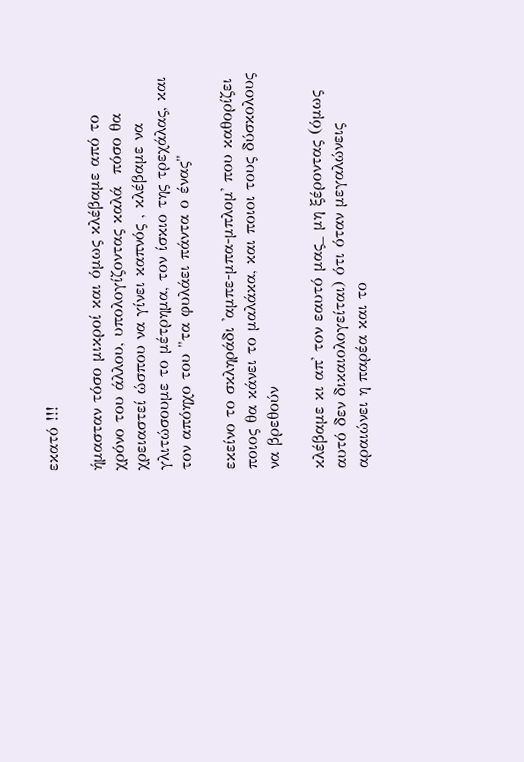εκατό !!!

ήμασταν τόσο μικροί και όμως κλέβαμε από το χρόνο του άλλου, υπολογίζοντας καλά  πόσο θα χρειαστεί ώσπου να γίνει καπνός , κλέβαμε να γλιτώσουμε το μέτρημα, τον ίσκιο της τρεχάλας, και τον απόηχο του "τα φυλάει πάντα ο ένας"

εκείνο το σκληράδι 'αμπε-μπα-μπλομ' που καθορίζει ποιος θα κάνει το μαλάκα, και ποιοι τους δύσκολους να βρεθούν

κλέβαμε κι απ' τον εαυτό μας_ μη ξέροντας (όμως αυτό δεν δικαιολογείται) ότι όταν μεγαλώνεις αραιώνει η παρέα και το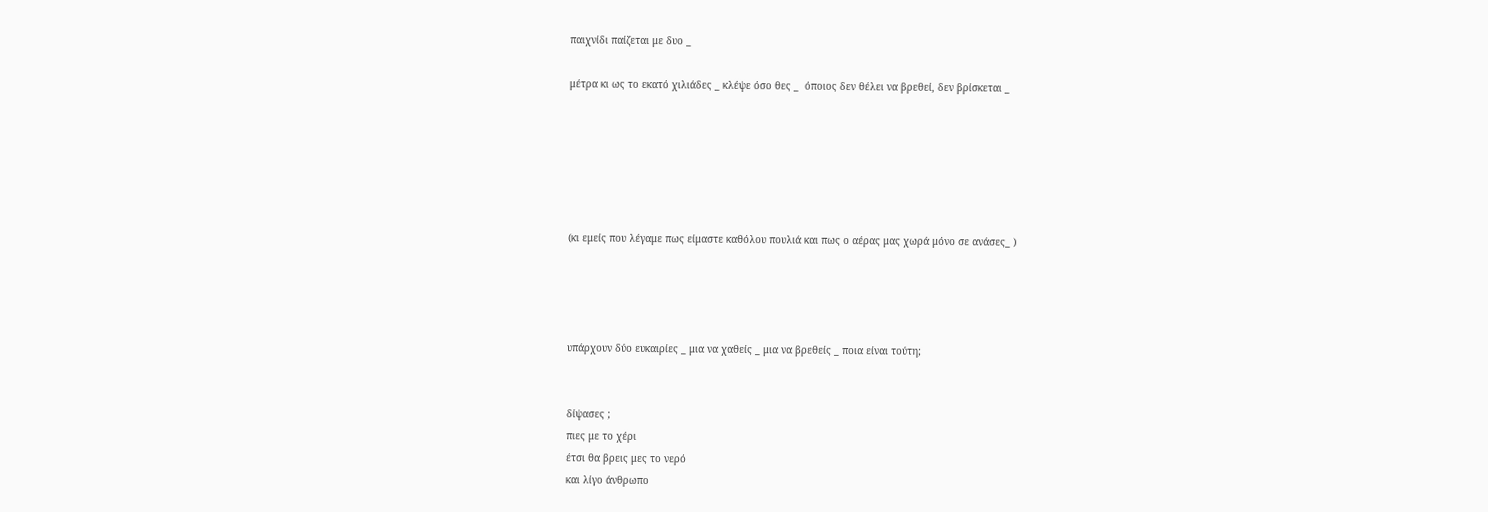παιχνίδι παίζεται με δυο _

μέτρα κι ως το εκατό χιλιάδες _ κλέψε όσο θες _  όποιος δεν θέλει να βρεθεί, δεν βρίσκεται _






(κι εμείς που λέγαμε πως είμαστε καθόλου πουλιά και πως ο αέρας μας χωρά μόνο σε ανάσες_ )




υπάρχουν δύο ευκαιρίες _ μια να χαθείς _ μια να βρεθείς _ ποια είναι τούτη;


δίψασες ;
πιες με το χέρι
έτσι θα βρεις μες το νερό
και λίγο άνθρωπο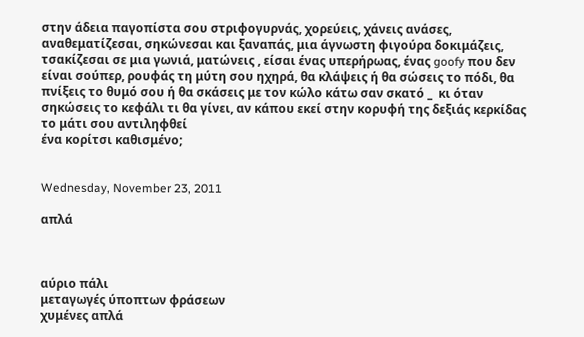στην άδεια παγοπίστα σου στριφογυρνάς, χορεύεις, χάνεις ανάσες, αναθεματίζεσαι, σηκώνεσαι και ξαναπάς, μια άγνωστη φιγούρα δοκιμάζεις, τσακίζεσαι σε μια γωνιά, ματώνεις , είσαι ένας υπερήρωας, ένας goofy που δεν είναι σούπερ, ρουφάς τη μύτη σου ηχηρά, θα κλάψεις ή θα σώσεις το πόδι, θα πνίξεις το θυμό σου ή θα σκάσεις με τον κώλο κάτω σαν σκατό _  κι όταν σηκώσεις το κεφάλι τι θα γίνει, αν κάπου εκεί στην κορυφή της δεξιάς κερκίδας το μάτι σου αντιληφθεί
ένα κορίτσι καθισμένο;


Wednesday, November 23, 2011

απλά



αύριο πάλι
μεταγωγές ύποπτων φράσεων
χυμένες απλά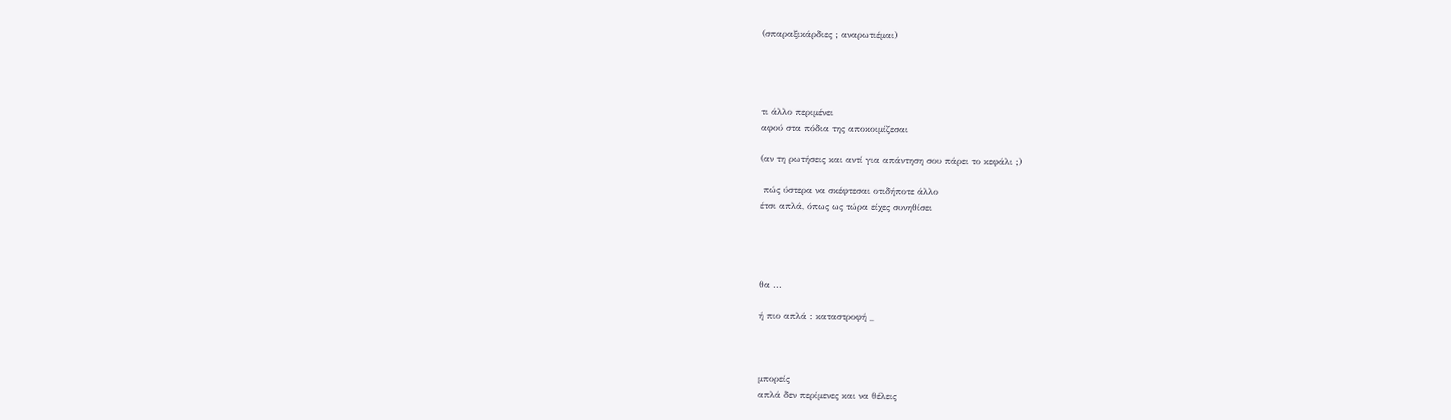(σπαραξικάρδιες ; αναρωτιέμαι)




τι άλλο περιμένει
αφού στα πόδια της αποκοιμίζεσαι

(αν τη ρωτήσεις και αντί για απάντηση σου πάρει το κεφάλι ;)

 πώς ύστερα να σκέφτεσαι οτιδήποτε άλλο
έτσι απλά, όπως ως τώρα είχες συνηθίσει




θα ...

ή πιο απλά : καταστροφή _



μπορείς
απλά δεν περίμενες και να θέλεις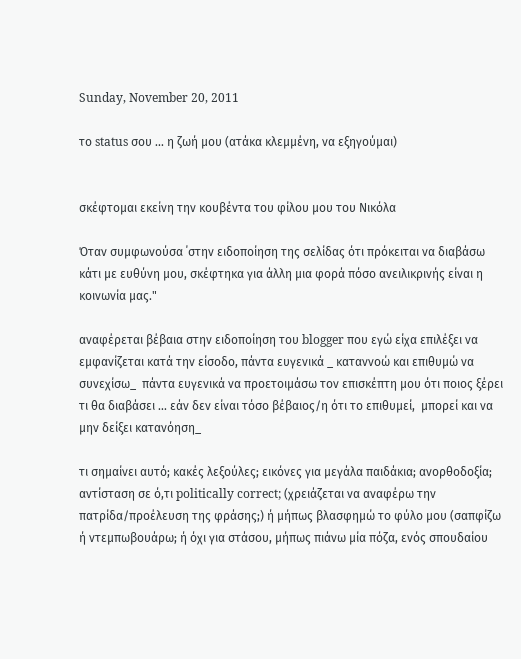Sunday, November 20, 2011

το status σου ... η ζωή μου (ατάκα κλεμμένη, να εξηγούμαι)


σκέφτομαι εκείνη την κουβέντα του φίλου μου του Νικόλα

Όταν συμφωνούσα ΄στην ειδοποίηση της σελίδας ότι πρόκειται να διαβάσω κάτι με ευθύνη μου, σκέφτηκα για άλλη μια φορά πόσο ανειλικρινής είναι η κοινωνία μας."

αναφέρεται βέβαια στην ειδοποίηση του blogger που εγώ είχα επιλέξει να εμφανίζεται κατά την είσοδο, πάντα ευγενικά _ καταννοώ και επιθυμώ να συνεχίσω_  πάντα ευγενικά να προετοιμάσω τον επισκέπτη μου ότι ποιος ξέρει τι θα διαβάσει ... εάν δεν είναι τόσο βέβαιος/η ότι το επιθυμεί,  μπορεί και να μην δείξει κατανόηση_

τι σημαίνει αυτό; κακές λεξούλες; εικόνες για μεγάλα παιδάκια; ανορθοδοξία; αντίσταση σε ό,τι politically correct; (χρειάζεται να αναφέρω την πατρίδα/προέλευση της φράσης;) ή μήπως βλασφημώ το φύλο μου (σαπφίζω ή ντεμπωβουάρω; ή όχι για στάσου, μήπως πιάνω μία πόζα, ενός σπουδαίου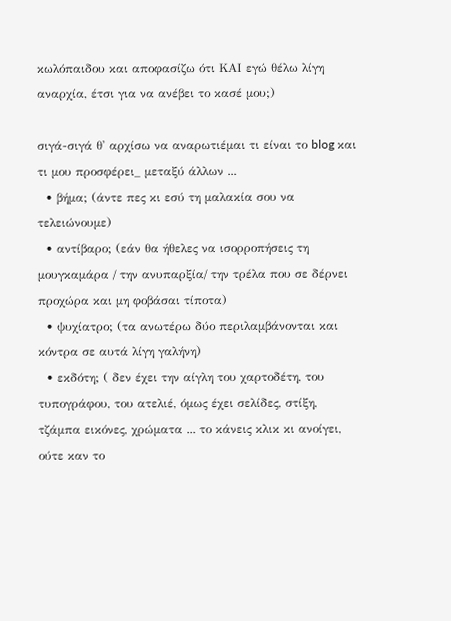κωλόπαιδου και αποφασίζω ότι ΚΑΙ εγώ θέλω λίγη αναρχία, έτσι για να ανέβει το κασέ μου;)

σιγά-σιγά θ' αρχίσω να αναρωτιέμαι τι είναι το blog και τι μου προσφέρει_ μεταξύ άλλων ...
  • βήμα; (άντε πες κι εσύ τη μαλακία σου να τελειώνουμε)
  • αντίβαρο; (εάν θα ήθελες να ισορροπήσεις τη μουγκαμάρα / την ανυπαρξία/ την τρέλα που σε δέρνει προχώρα και μη φοβάσαι τίποτα)
  • ψυχίατρο; (τα ανωτέρω δύο περιλαμβάνονται και κόντρα σε αυτά λίγη γαλήνη)
  • εκδότη; ( δεν έχει την αίγλη του χαρτοδέτη, του τυπογράφου, του ατελιέ, όμως έχει σελίδες, στίξη, τζάμπα εικόνες, χρώματα ... το κάνεις κλικ κι ανοίγει, ούτε καν το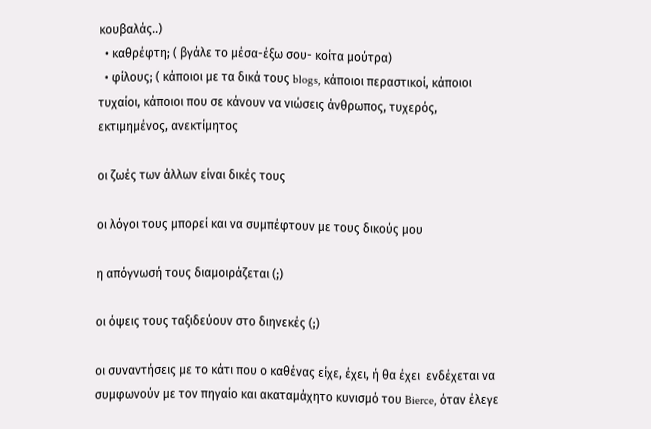κουβαλάς..)
  • καθρέφτη; ( βγάλε το μέσα-έξω σου- κοίτα μούτρα)
  • φίλους; ( κάποιοι με τα δικά τους blogs, κάποιοι περαστικοί, κάποιοι τυχαίοι, κάποιοι που σε κάνουν να νιώσεις άνθρωπος, τυχερός, εκτιμημένος, ανεκτίμητος

οι ζωές των άλλων είναι δικές τους

οι λόγοι τους μπορεί και να συμπέφτουν με τους δικούς μου

η απόγνωσή τους διαμοιράζεται (;)

οι όψεις τους ταξιδεύουν στο διηνεκές (;)

οι συναντήσεις με το κάτι που ο καθένας είχε, έχει, ή θα έχει  ενδέχεται να συμφωνούν με τον πηγαίο και ακαταμάχητο κυνισμό του Bierce, όταν έλεγε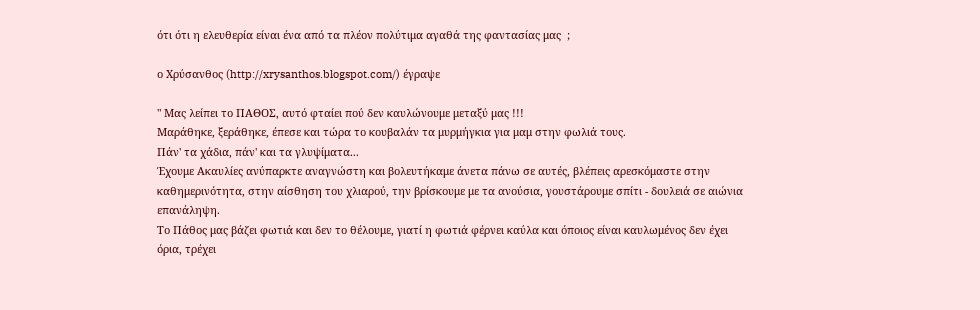ότι ότι η ελευθερία είναι ένα από τα πλέον πολύτιμα αγαθά της φαντασίας μας  ;

ο Χρύσανθος (http://xrysanthos.blogspot.com/) έγραψε

" Μας λείπει το ΠΑΘΟΣ, αυτό φταίει πού δεν καυλώνουμε μεταξύ μας !!!
Μαράθηκε, ξεράθηκε, έπεσε και τώρα το κουβαλάν τα μυρμήγκια για μαμ στην φωλιά τους.
Πάν' τα χάδια, πάν' και τα γλυψίματα...
Έχουμε Ακαυλίες ανύπαρκτε αναγνώστη και βολευτήκαμε άνετα πάνω σε αυτές, βλέπεις αρεσκόμαστε στην καθημερινότητα, στην αίσθηση του χλιαρού, την βρίσκουμε με τα ανούσια, γουστάρουμε σπίτι - δουλειά σε αιώνια επανάληψη.
Το Πάθος μας βάζει φωτιά και δεν το θέλουμε, γιατί η φωτιά φέρνει καύλα και όποιος είναι καυλωμένος δεν έχει όρια, τρέχει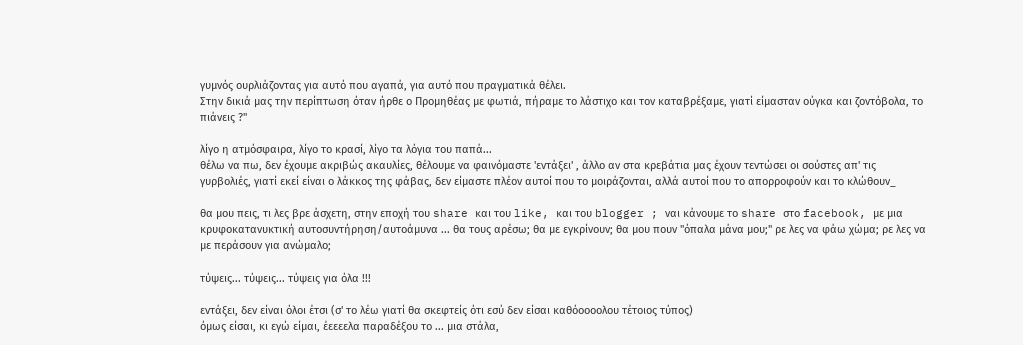γυμνός ουρλιάζοντας για αυτό που αγαπά, για αυτό που πραγματικά θέλει.
Στην δικιά μας την περίπτωση όταν ήρθε ο Προμηθέας με φωτιά, πήραμε το λάστιχο και τον καταβρέξαμε, γιατί είμασταν ούγκα και ζοντόβολα, το πιάνεις ?"

λίγο η ατμόσφαιρα, λίγο το κρασί, λίγο τα λόγια του παπά...
θέλω να πω, δεν έχουμε ακριβώς ακαυλίες, θέλουμε να φαινόμαστε 'εντάξει' , άλλο αν στα κρεβάτια μας έχουν τεντώσει οι σούστες απ' τις γυρβολιές, γιατί εκεί είναι ο λάκκος της φάβας, δεν είμαστε πλέον αυτοί που το μοιράζονται, αλλά αυτοί που το απορροφούν και το κλώθουν_

θα μου πεις, τι λες βρε άσχετη, στην εποχή του share και του like, και του blogger ; ναι κάνουμε το share στο facebook, με μια κρυφοκατανυκτική αυτοσυντήρηση/αυτοάμυνα ... θα τους αρέσω; θα με εγκρίνουν; θα μου πουν "όπαλα μάνα μου;" ρε λες να φάω χώμα; ρε λες να με περάσουν για ανώμαλο;

τύψεις... τύψεις... τύψεις για όλα !!!

εντάξει, δεν είναι όλοι έτσι (σ' το λέω γιατί θα σκεφτείς ότι εσύ δεν είσαι καθόοοοολου τέτοιος τύπος)
όμως είσαι, κι εγώ είμαι, έεεεελα παραδέξου το ... μια στάλα,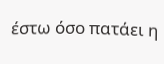έστω όσο πατάει η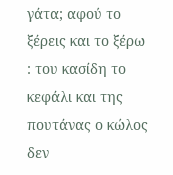γάτα; αφού το ξέρεις και το ξέρω : του κασίδη το κεφάλι και της πουτάνας ο κώλος δεν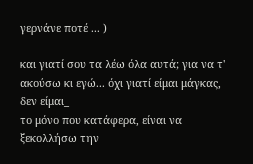γερνάνε ποτέ ... )

και γιατί σου τα λέω όλα αυτά; για να τ' ακούσω κι εγώ... όχι γιατί είμαι μάγκας, δεν είμαι_
το μόνο που κατάφερα, είναι να ξεκολλήσω την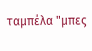ταμπέλα "μπες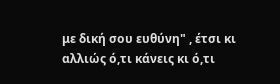με δική σου ευθύνη" , έτσι κι αλλιώς ό,τι κάνεις κι ό,τι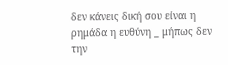δεν κάνεις δική σου είναι η ρημάδα η ευθύνη _ μήπως δεν την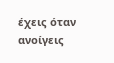έχεις όταν ανοίγεις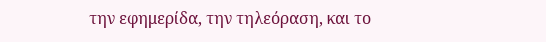την εφημερίδα, την τηλεόραση, και το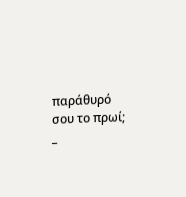παράθυρό σου το πρωί; _